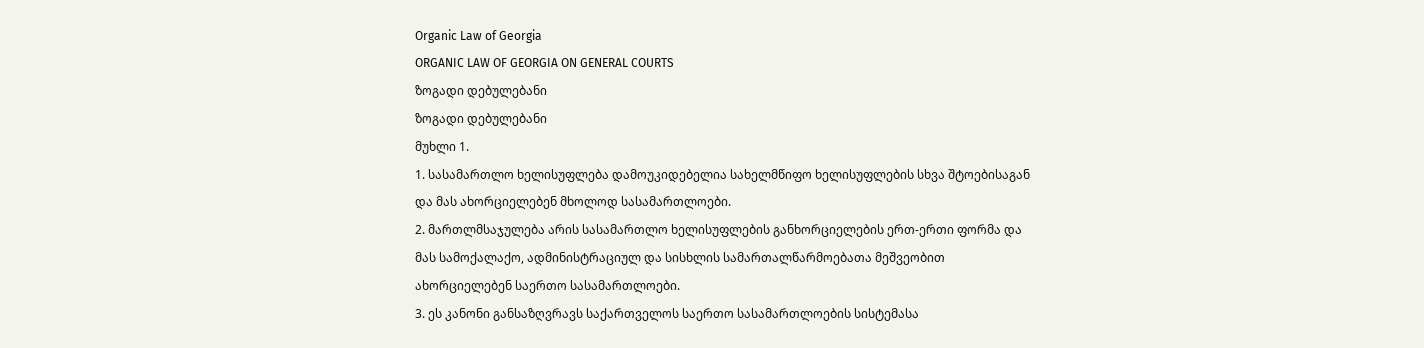Organic Law of Georgia
ORGANIC LAW OF GEORGIA ON GENERAL COURTS
ზოგადი დებულებანი
ზოგადი დებულებანი
მუხლი 1.
1. სასამართლო ხელისუფლება დამოუკიდებელია სახელმწიფო ხელისუფლების სხვა შტოებისაგან და მას ახორციელებენ მხოლოდ სასამართლოები.
2. მართლმსაჯულება არის სასამართლო ხელისუფლების განხორციელების ერთ-ერთი ფორმა და მას სამოქალაქო, ადმინისტრაციულ და სისხლის სამართალწარმოებათა მეშვეობით ახორციელებენ საერთო სასამართლოები.
3. ეს კანონი განსაზღვრავს საქართველოს საერთო სასამართლოების სისტემასა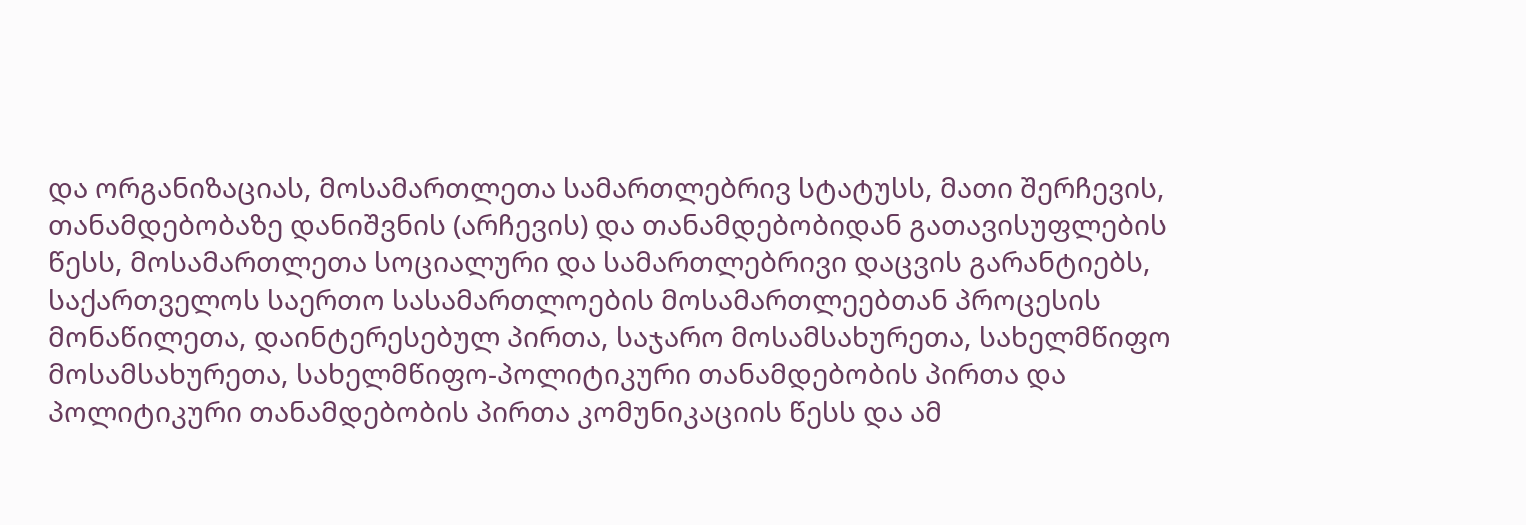და ორგანიზაციას, მოსამართლეთა სამართლებრივ სტატუსს, მათი შერჩევის, თანამდებობაზე დანიშვნის (არჩევის) და თანამდებობიდან გათავისუფლების წესს, მოსამართლეთა სოციალური და სამართლებრივი დაცვის გარანტიებს, საქართველოს საერთო სასამართლოების მოსამართლეებთან პროცესის მონაწილეთა, დაინტერესებულ პირთა, საჯარო მოსამსახურეთა, სახელმწიფო მოსამსახურეთა, სახელმწიფო-პოლიტიკური თანამდებობის პირთა და პოლიტიკური თანამდებობის პირთა კომუნიკაციის წესს და ამ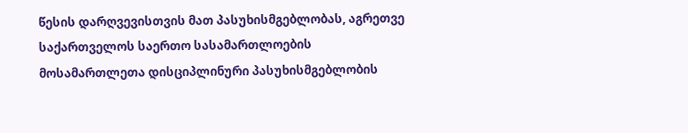წესის დარღვევისთვის მათ პასუხისმგებლობას, აგრეთვე საქართველოს საერთო სასამართლოების მოსამართლეთა დისციპლინური პასუხისმგებლობის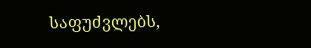საფუძვლებს,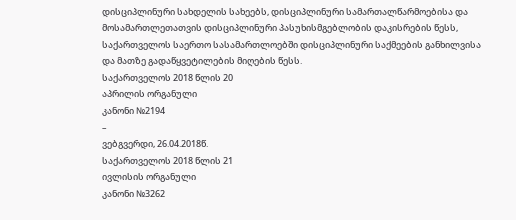დისციპლინური სახდელის სახეებს, დისციპლინური სამართალწარმოებისა და მოსამართლეთათვის დისციპლინური პასუხისმგებლობის დაკისრების წესს, საქართველოს საერთო სასამართლოებში დისციპლინური საქმეების განხილვისა და მათზე გადაწყვეტილების მიღების წესს.
საქართველოს 2018 წლის 20
აპრილის ორგანული
კანონი №2194
–
ვებგვერდი, 26.04.2018წ.
საქართველოს 2018 წლის 21
ივლისის ორგანული
კანონი №3262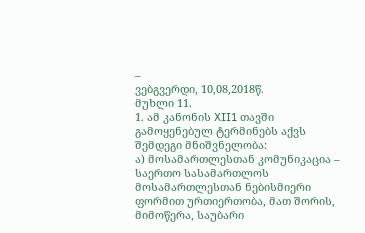–
ვებგვერდი, 10,08,2018წ.
მუხლი 11.
1. ამ კანონის XII1 თავში გამოყენებულ ტერმინებს აქვს შემდეგი მნიშვნელობა:
ა) მოსამართლესთან კომუნიკაცია – საერთო სასამართლოს მოსამართლესთან ნებისმიერი ფორმით ურთიერთობა, მათ შორის, მიმოწერა, საუბარი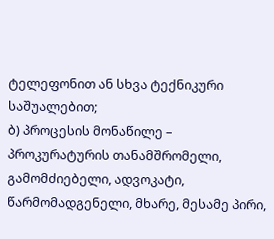ტელეფონით ან სხვა ტექნიკური საშუალებით;
ბ) პროცესის მონაწილე – პროკურატურის თანამშრომელი, გამომძიებელი, ადვოკატი, წარმომადგენელი, მხარე, მესამე პირი,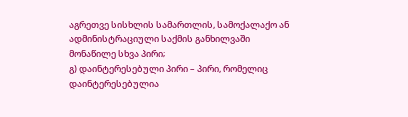აგრეთვე სისხლის სამართლის, სამოქალაქო ან ადმინისტრაციული საქმის განხილვაში მონაწილე სხვა პირი;
გ) დაინტერესებული პირი – პირი, რომელიც დაინტერესებულია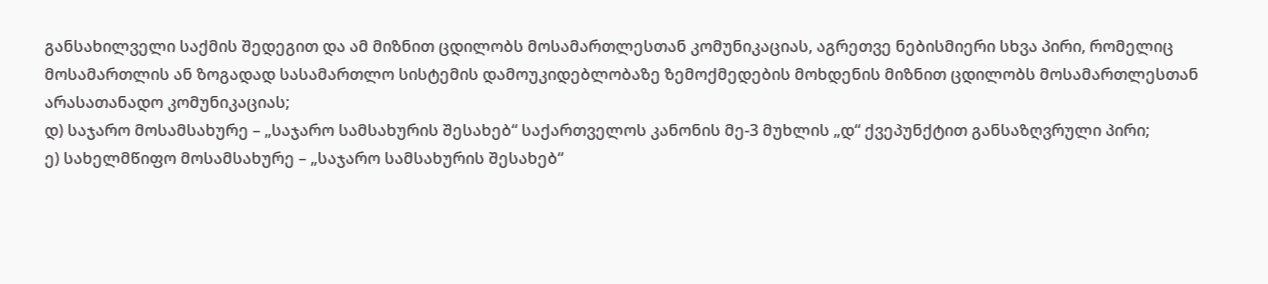განსახილველი საქმის შედეგით და ამ მიზნით ცდილობს მოსამართლესთან კომუნიკაციას, აგრეთვე ნებისმიერი სხვა პირი, რომელიც მოსამართლის ან ზოგადად სასამართლო სისტემის დამოუკიდებლობაზე ზემოქმედების მოხდენის მიზნით ცდილობს მოსამართლესთან არასათანადო კომუნიკაციას;
დ) საჯარო მოსამსახურე – „საჯარო სამსახურის შესახებ“ საქართველოს კანონის მე-3 მუხლის „დ“ ქვეპუნქტით განსაზღვრული პირი;
ე) სახელმწიფო მოსამსახურე – „საჯარო სამსახურის შესახებ“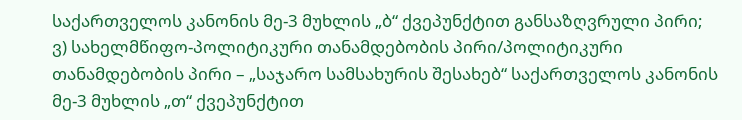საქართველოს კანონის მე-3 მუხლის „ბ“ ქვეპუნქტით განსაზღვრული პირი;
ვ) სახელმწიფო-პოლიტიკური თანამდებობის პირი/პოლიტიკური თანამდებობის პირი – „საჯარო სამსახურის შესახებ“ საქართველოს კანონის მე-3 მუხლის „თ“ ქვეპუნქტით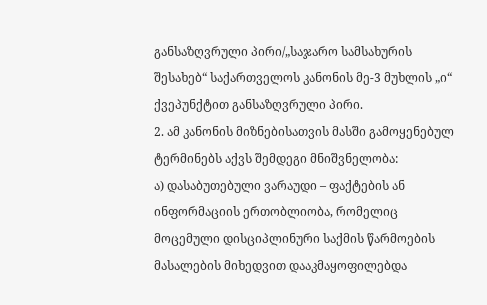განსაზღვრული პირი/„საჯარო სამსახურის შესახებ“ საქართველოს კანონის მე-3 მუხლის „ი“ ქვეპუნქტით განსაზღვრული პირი.
2. ამ კანონის მიზნებისათვის მასში გამოყენებულ ტერმინებს აქვს შემდეგი მნიშვნელობა:
ა) დასაბუთებული ვარაუდი – ფაქტების ან ინფორმაციის ერთობლიობა, რომელიც მოცემული დისციპლინური საქმის წარმოების მასალების მიხედვით დააკმაყოფილებდა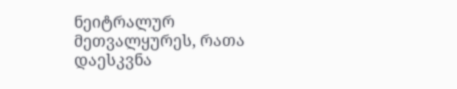ნეიტრალურ მეთვალყურეს, რათა დაესკვნა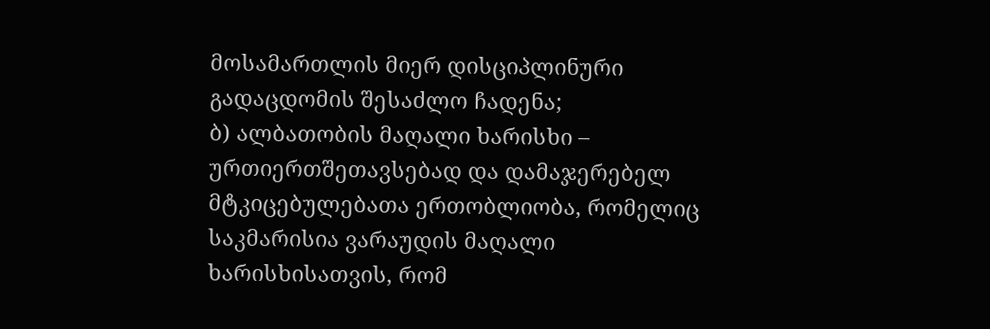მოსამართლის მიერ დისციპლინური გადაცდომის შესაძლო ჩადენა;
ბ) ალბათობის მაღალი ხარისხი – ურთიერთშეთავსებად და დამაჯერებელ მტკიცებულებათა ერთობლიობა, რომელიც საკმარისია ვარაუდის მაღალი ხარისხისათვის, რომ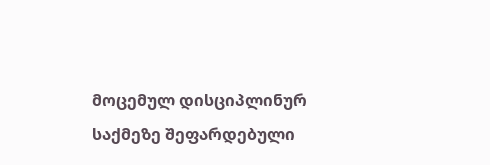მოცემულ დისციპლინურ საქმეზე შეფარდებული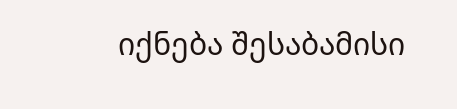იქნება შესაბამისი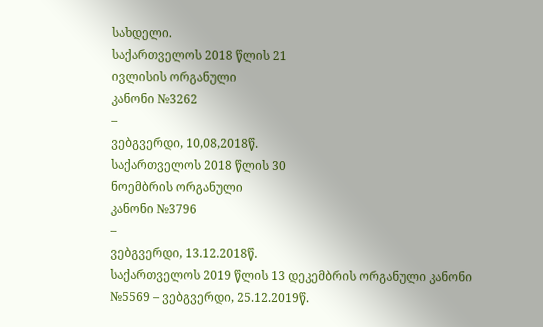სახდელი.
საქართველოს 2018 წლის 21
ივლისის ორგანული
კანონი №3262
–
ვებგვერდი, 10,08,2018წ.
საქართველოს 2018 წლის 30
ნოემბრის ორგანული
კანონი №3796
–
ვებგვერდი, 13.12.2018წ.
საქართველოს 2019 წლის 13 დეკემბრის ორგანული კანონი №5569 – ვებგვერდი, 25.12.2019წ.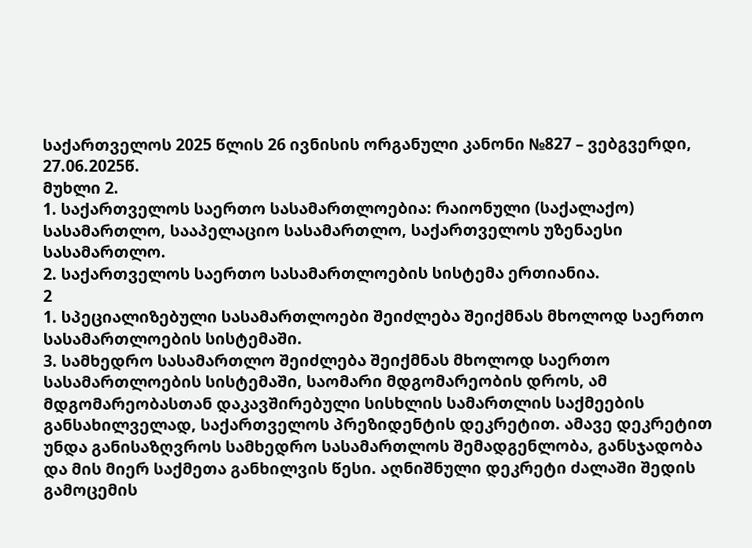საქართველოს 2025 წლის 26 ივნისის ორგანული კანონი №827 – ვებგვერდი, 27.06.2025წ.
მუხლი 2.
1. საქართველოს საერთო სასამართლოებია: რაიონული (საქალაქო) სასამართლო, სააპელაციო სასამართლო, საქართველოს უზენაესი სასამართლო.
2. საქართველოს საერთო სასამართლოების სისტემა ერთიანია.
2
1. სპეციალიზებული სასამართლოები შეიძლება შეიქმნას მხოლოდ საერთო სასამართლოების სისტემაში.
3. სამხედრო სასამართლო შეიძლება შეიქმნას მხოლოდ საერთო სასამართლოების სისტემაში, საომარი მდგომარეობის დროს, ამ მდგომარეობასთან დაკავშირებული სისხლის სამართლის საქმეების განსახილველად, საქართველოს პრეზიდენტის დეკრეტით. ამავე დეკრეტით უნდა განისაზღვროს სამხედრო სასამართლოს შემადგენლობა, განსჯადობა და მის მიერ საქმეთა განხილვის წესი. აღნიშნული დეკრეტი ძალაში შედის გამოცემის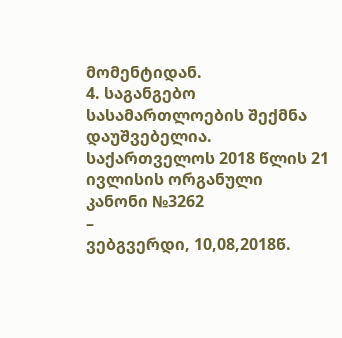მომენტიდან.
4. საგანგებო სასამართლოების შექმნა დაუშვებელია.
საქართველოს 2018 წლის 21
ივლისის ორგანული
კანონი №3262
–
ვებგვერდი, 10,08,2018წ.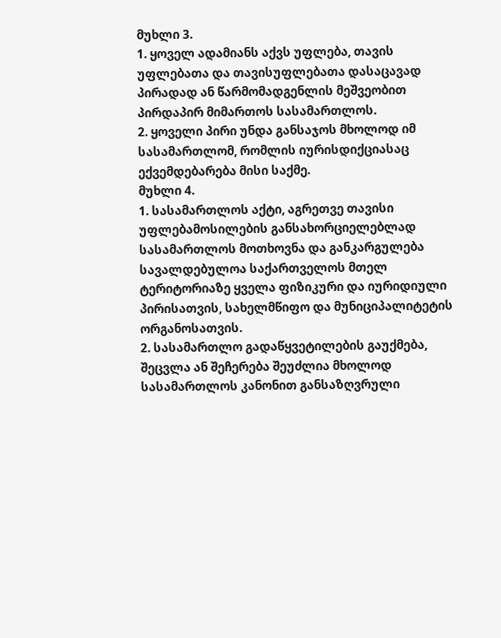მუხლი 3.
1. ყოველ ადამიანს აქვს უფლება, თავის უფლებათა და თავისუფლებათა დასაცავად პირადად ან წარმომადგენლის მეშვეობით პირდაპირ მიმართოს სასამართლოს.
2. ყოველი პირი უნდა განსაჯოს მხოლოდ იმ სასამართლომ, რომლის იურისდიქციასაც ექვემდებარება მისი საქმე.
მუხლი 4.
1. სასამართლოს აქტი, აგრეთვე თავისი უფლებამოსილების განსახორციელებლად სასამართლოს მოთხოვნა და განკარგულება სავალდებულოა საქართველოს მთელ ტერიტორიაზე ყველა ფიზიკური და იურიდიული პირისათვის, სახელმწიფო და მუნიციპალიტეტის ორგანოსათვის.
2. სასამართლო გადაწყვეტილების გაუქმება, შეცვლა ან შეჩერება შეუძლია მხოლოდ სასამართლოს კანონით განსაზღვრული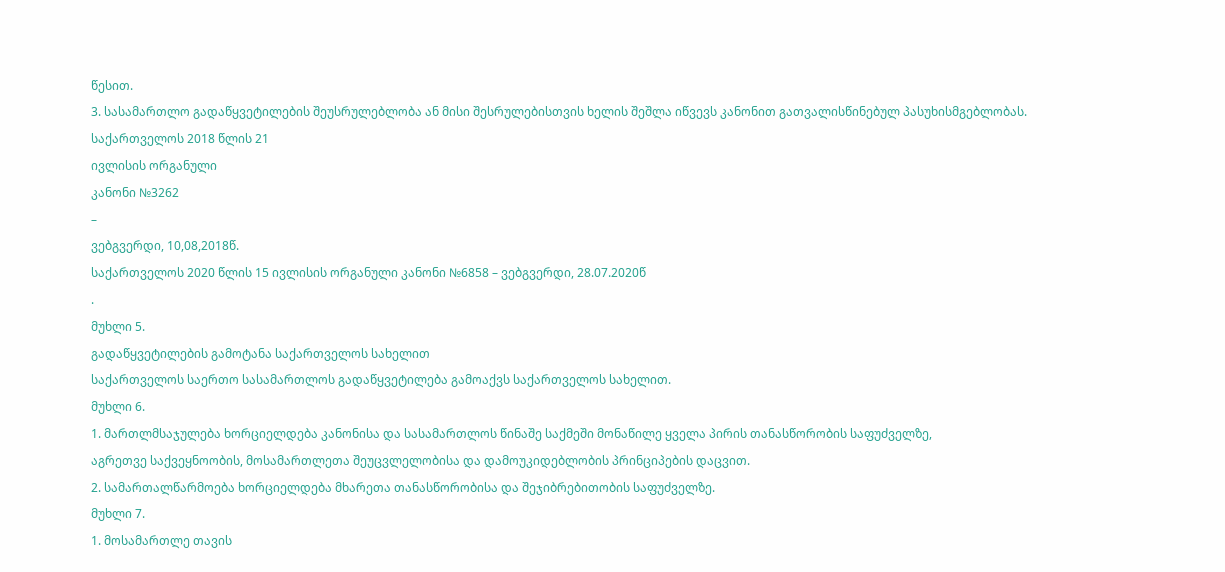წესით.
3. სასამართლო გადაწყვეტილების შეუსრულებლობა ან მისი შესრულებისთვის ხელის შეშლა იწვევს კანონით გათვალისწინებულ პასუხისმგებლობას.
საქართველოს 2018 წლის 21
ივლისის ორგანული
კანონი №3262
–
ვებგვერდი, 10,08,2018წ.
საქართველოს 2020 წლის 15 ივლისის ორგანული კანონი №6858 – ვებგვერდი, 28.07.2020წ
.
მუხლი 5.
გადაწყვეტილების გამოტანა საქართველოს სახელით
საქართველოს საერთო სასამართლოს გადაწყვეტილება გამოაქვს საქართველოს სახელით.
მუხლი 6.
1. მართლმსაჯულება ხორციელდება კანონისა და სასამართლოს წინაშე საქმეში მონაწილე ყველა პირის თანასწორობის საფუძველზე,
აგრეთვე საქვეყნოობის, მოსამართლეთა შეუცვლელობისა და დამოუკიდებლობის პრინციპების დაცვით.
2. სამართალწარმოება ხორციელდება მხარეთა თანასწორობისა და შეჯიბრებითობის საფუძველზე.
მუხლი 7.
1. მოსამართლე თავის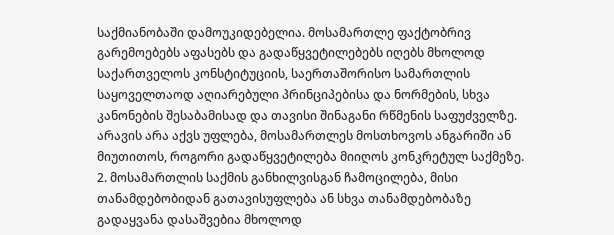საქმიანობაში დამოუკიდებელია. მოსამართლე ფაქტობრივ გარემოებებს აფასებს და გადაწყვეტილებებს იღებს მხოლოდ საქართველოს კონსტიტუციის, საერთაშორისო სამართლის საყოველთაოდ აღიარებული პრინციპებისა და ნორმების, სხვა კანონების შესაბამისად და თავისი შინაგანი რწმენის საფუძველზე. არავის არა აქვს უფლება, მოსამართლეს მოსთხოვოს ანგარიში ან მიუთითოს, როგორი გადაწყვეტილება მიიღოს კონკრეტულ საქმეზე.
2. მოსამართლის საქმის განხილვისგან ჩამოცილება, მისი თანამდებობიდან გათავისუფლება ან სხვა თანამდებობაზე გადაყვანა დასაშვებია მხოლოდ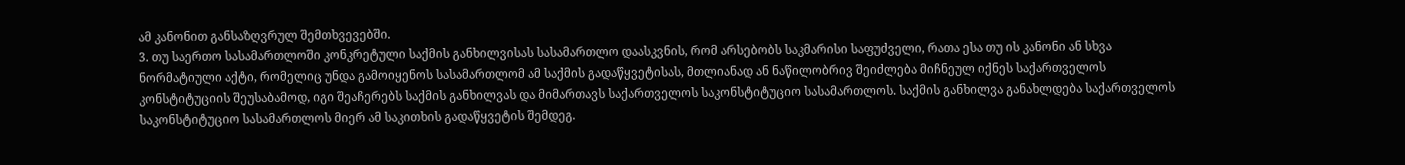ამ კანონით განსაზღვრულ შემთხვევებში.
3. თუ საერთო სასამართლოში კონკრეტული საქმის განხილვისას სასამართლო დაასკვნის, რომ არსებობს საკმარისი საფუძველი, რათა ესა თუ ის კანონი ან სხვა ნორმატიული აქტი, რომელიც უნდა გამოიყენოს სასამართლომ ამ საქმის გადაწყვეტისას, მთლიანად ან ნაწილობრივ შეიძლება მიჩნეულ იქნეს საქართველოს კონსტიტუციის შეუსაბამოდ, იგი შეაჩერებს საქმის განხილვას და მიმართავს საქართველოს საკონსტიტუციო სასამართლოს. საქმის განხილვა განახლდება საქართველოს საკონსტიტუციო სასამართლოს მიერ ამ საკითხის გადაწყვეტის შემდეგ.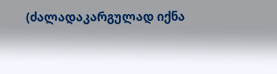(ძალადაკარგულად იქნა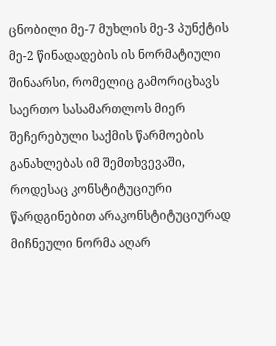ცნობილი მე-7 მუხლის მე-3 პუნქტის მე-2 წინადადების ის ნორმატიული შინაარსი, რომელიც გამორიცხავს საერთო სასამართლოს მიერ შეჩერებული საქმის წარმოების განახლებას იმ შემთხვევაში, როდესაც კონსტიტუციური წარდგინებით არაკონსტიტუციურად მიჩნეული ნორმა აღარ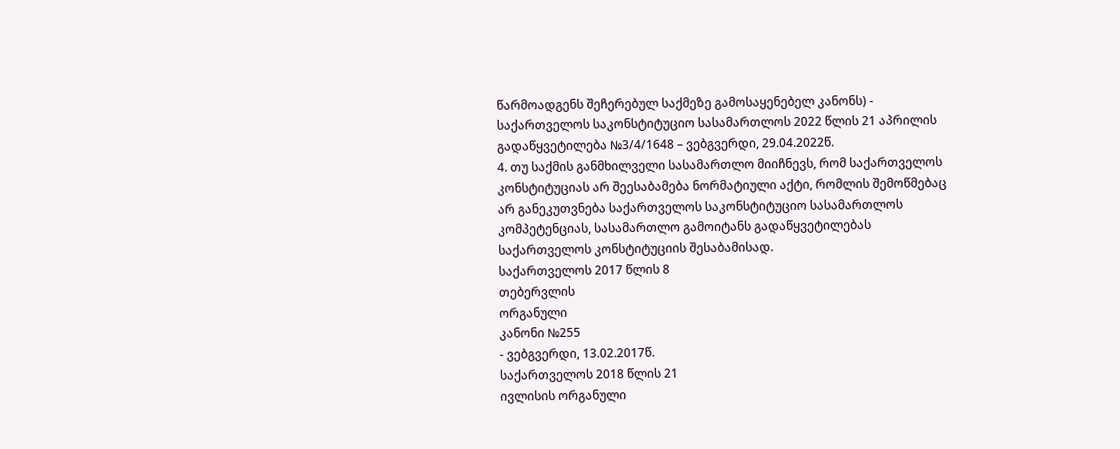წარმოადგენს შეჩერებულ საქმეზე გამოსაყენებელ კანონს) - საქართველოს საკონსტიტუციო სასამართლოს 2022 წლის 21 აპრილის გადაწყვეტილება №3/4/1648 – ვებგვერდი, 29.04.2022წ.
4. თუ საქმის განმხილველი სასამართლო მიიჩნევს, რომ საქართველოს კონსტიტუციას არ შეესაბამება ნორმატიული აქტი, რომლის შემოწმებაც არ განეკუთვნება საქართველოს საკონსტიტუციო სასამართლოს კომპეტენციას, სასამართლო გამოიტანს გადაწყვეტილებას საქართველოს კონსტიტუციის შესაბამისად.
საქართველოს 2017 წლის 8
თებერვლის
ორგანული
კანონი №255
- ვებგვერდი, 13.02.2017წ.
საქართველოს 2018 წლის 21
ივლისის ორგანული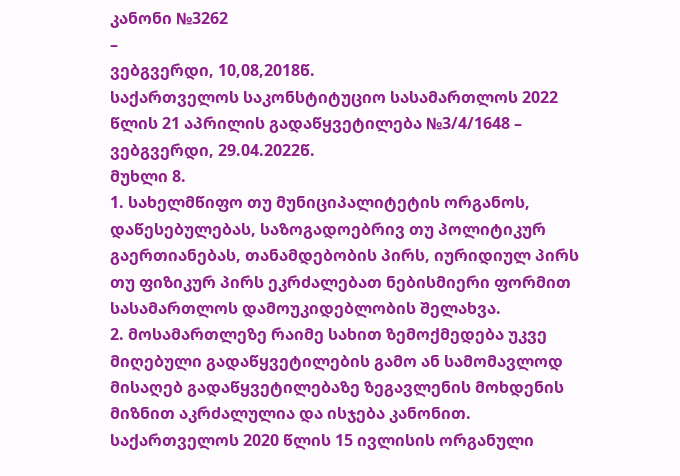კანონი №3262
–
ვებგვერდი, 10,08,2018წ.
საქართველოს საკონსტიტუციო სასამართლოს 2022 წლის 21 აპრილის გადაწყვეტილება №3/4/1648 – ვებგვერდი, 29.04.2022წ.
მუხლი 8.
1. სახელმწიფო თუ მუნიციპალიტეტის ორგანოს, დაწესებულებას, საზოგადოებრივ თუ პოლიტიკურ გაერთიანებას, თანამდებობის პირს, იურიდიულ პირს თუ ფიზიკურ პირს ეკრძალებათ ნებისმიერი ფორმით სასამართლოს დამოუკიდებლობის შელახვა.
2. მოსამართლეზე რაიმე სახით ზემოქმედება უკვე მიღებული გადაწყვეტილების გამო ან სამომავლოდ მისაღებ გადაწყვეტილებაზე ზეგავლენის მოხდენის მიზნით აკრძალულია და ისჯება კანონით.
საქართველოს 2020 წლის 15 ივლისის ორგანული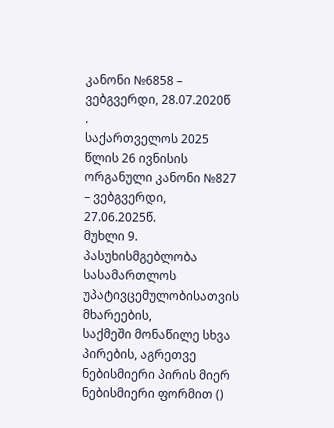კანონი №6858 – ვებგვერდი, 28.07.2020წ
.
საქართველოს 2025 წლის 26 ივნისის ორგანული კანონი №827 – ვებგვერდი, 27.06.2025წ.
მუხლი 9.
პასუხისმგებლობა სასამართლოს უპატივცემულობისათვის
მხარეების,
საქმეში მონაწილე სხვა პირების, აგრეთვე ნებისმიერი პირის მიერ ნებისმიერი ფორმით ()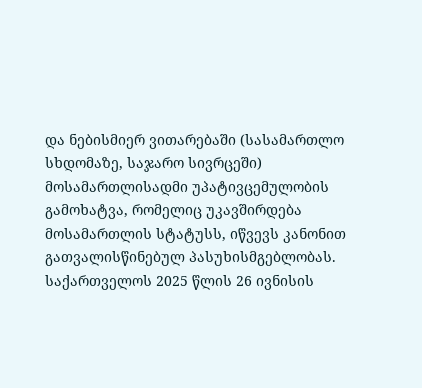და ნებისმიერ ვითარებაში (სასამართლო სხდომაზე, საჯარო სივრცეში) მოსამართლისადმი უპატივცემულობის გამოხატვა, რომელიც უკავშირდება მოსამართლის სტატუსს, იწვევს კანონით გათვალისწინებულ პასუხისმგებლობას.
საქართველოს 2025 წლის 26 ივნისის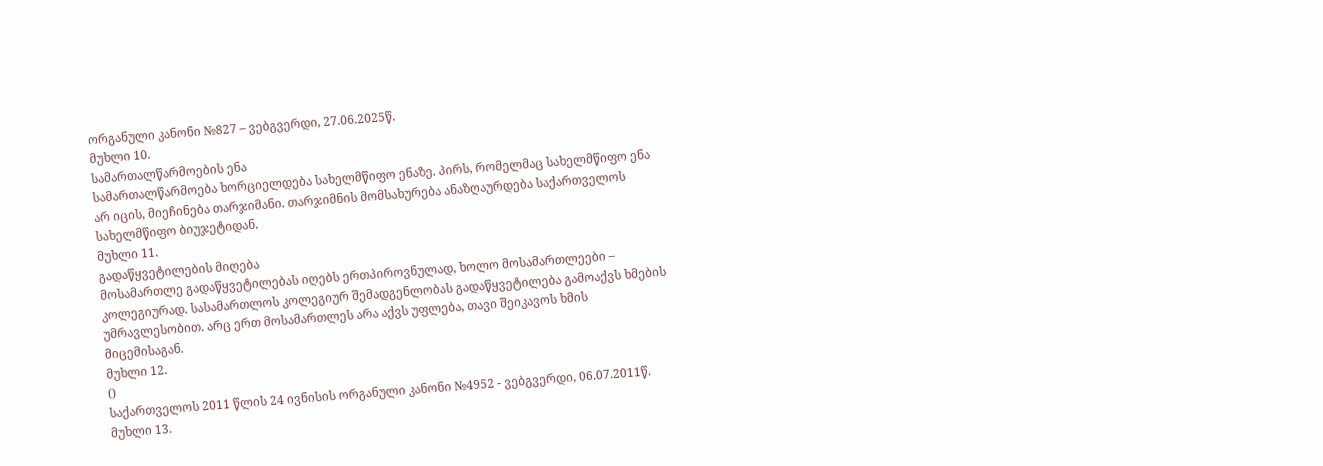ორგანული კანონი №827 – ვებგვერდი, 27.06.2025წ.
მუხლი 10.
სამართალწარმოების ენა
სამართალწარმოება ხორციელდება სახელმწიფო ენაზე. პირს, რომელმაც სახელმწიფო ენა არ იცის, მიეჩინება თარჯიმანი. თარჯიმნის მომსახურება ანაზღაურდება საქართველოს სახელმწიფო ბიუჯეტიდან.
მუხლი 11.
გადაწყვეტილების მიღება
მოსამართლე გადაწყვეტილებას იღებს ერთპიროვნულად, ხოლო მოსამართლეები – კოლეგიურად. სასამართლოს კოლეგიურ შემადგენლობას გადაწყვეტილება გამოაქვს ხმების უმრავლესობით. არც ერთ მოსამართლეს არა აქვს უფლება, თავი შეიკავოს ხმის მიცემისაგან.
მუხლი 12.
()
საქართველოს 2011 წლის 24 ივნისის ორგანული კანონი №4952 - ვებგვერდი, 06.07.2011წ.
მუხლი 13.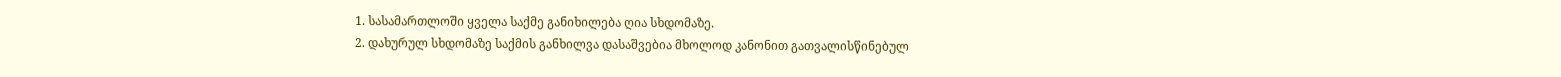1. სასამართლოში ყველა საქმე განიხილება ღია სხდომაზე.
2. დახურულ სხდომაზე საქმის განხილვა დასაშვებია მხოლოდ კანონით გათვალისწინებულ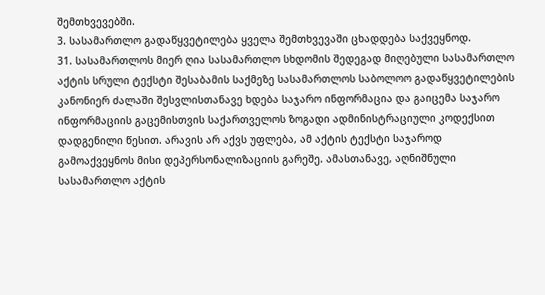შემთხვევებში.
3. სასამართლო გადაწყვეტილება ყველა შემთხვევაში ცხადდება საქვეყნოდ.
31. სასამართლოს მიერ ღია სასამართლო სხდომის შედეგად მიღებული სასამართლო აქტის სრული ტექსტი შესაბამის საქმეზე სასამართლოს საბოლოო გადაწყვეტილების კანონიერ ძალაში შესვლისთანავე ხდება საჯარო ინფორმაცია და გაიცემა საჯარო ინფორმაციის გაცემისთვის საქართველოს ზოგადი ადმინისტრაციული კოდექსით დადგენილი წესით. არავის არ აქვს უფლება, ამ აქტის ტექსტი საჯაროდ გამოაქვეყნოს მისი დეპერსონალიზაციის გარეშე. ამასთანავე, აღნიშნული სასამართლო აქტის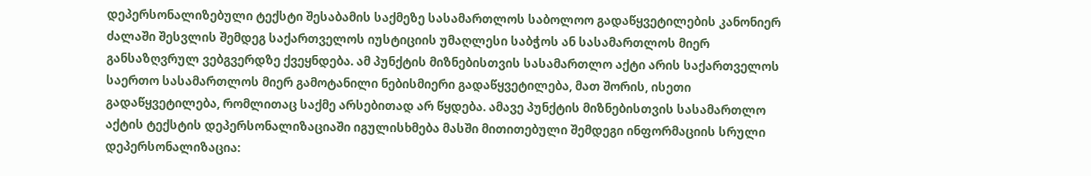დეპერსონალიზებული ტექსტი შესაბამის საქმეზე სასამართლოს საბოლოო გადაწყვეტილების კანონიერ ძალაში შესვლის შემდეგ საქართველოს იუსტიციის უმაღლესი საბჭოს ან სასამართლოს მიერ განსაზღვრულ ვებგვერდზე ქვეყნდება. ამ პუნქტის მიზნებისთვის სასამართლო აქტი არის საქართველოს საერთო სასამართლოს მიერ გამოტანილი ნებისმიერი გადაწყვეტილება, მათ შორის, ისეთი გადაწყვეტილება, რომლითაც საქმე არსებითად არ წყდება. ამავე პუნქტის მიზნებისთვის სასამართლო აქტის ტექსტის დეპერსონალიზაციაში იგულისხმება მასში მითითებული შემდეგი ინფორმაციის სრული დეპერსონალიზაცია: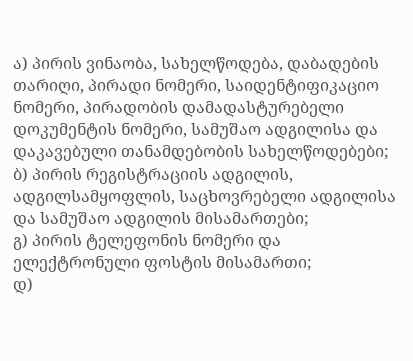ა) პირის ვინაობა, სახელწოდება, დაბადების თარიღი, პირადი ნომერი, საიდენტიფიკაციო ნომერი, პირადობის დამადასტურებელი დოკუმენტის ნომერი, სამუშაო ადგილისა და დაკავებული თანამდებობის სახელწოდებები;
ბ) პირის რეგისტრაციის ადგილის, ადგილსამყოფლის, საცხოვრებელი ადგილისა და სამუშაო ადგილის მისამართები;
გ) პირის ტელეფონის ნომერი და ელექტრონული ფოსტის მისამართი;
დ)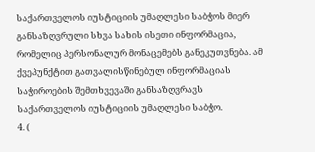საქართველოს იუსტიციის უმაღლესი საბჭოს მიერ განსაზღვრული სხვა სახის ისეთი ინფორმაცია, რომელიც პერსონალურ მონაცემებს განეკუთვნება. ამ ქვეპუნქტით გათვალისწინებულ ინფორმაციას საჭიროების შემთხვევაში განსაზღვრავს საქართველოს იუსტიციის უმაღლესი საბჭო.
4. (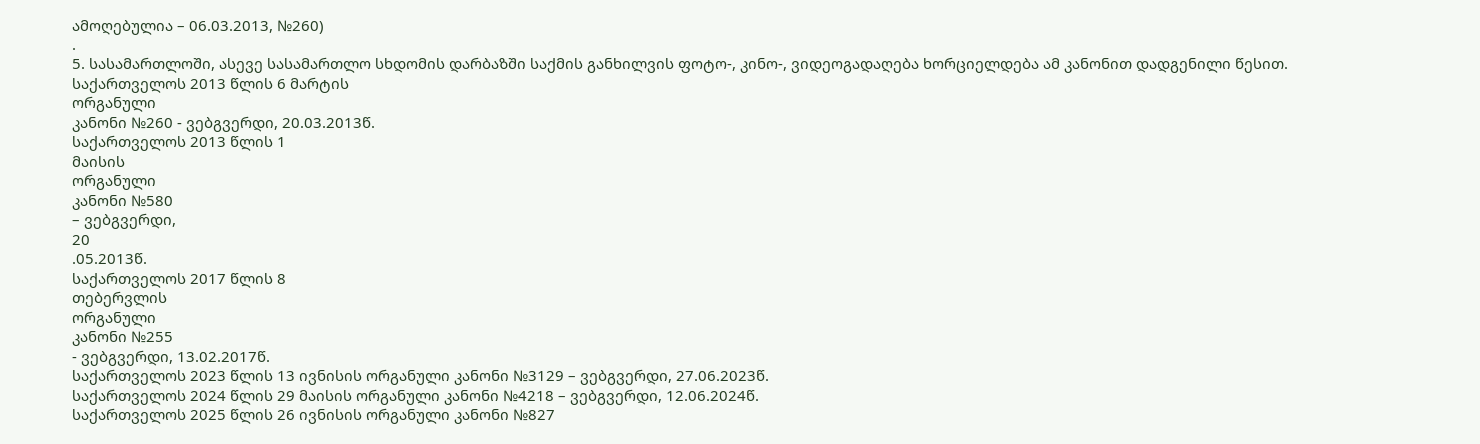ამოღებულია – 06.03.2013, №260)
.
5. სასამართლოში, ასევე სასამართლო სხდომის დარბაზში საქმის განხილვის ფოტო-, კინო-, ვიდეოგადაღება ხორციელდება ამ კანონით დადგენილი წესით.
საქართველოს 2013 წლის 6 მარტის
ორგანული
კანონი №260 - ვებგვერდი, 20.03.2013წ.
საქართველოს 2013 წლის 1
მაისის
ორგანული
კანონი №580
– ვებგვერდი,
20
.05.2013წ.
საქართველოს 2017 წლის 8
თებერვლის
ორგანული
კანონი №255
- ვებგვერდი, 13.02.2017წ.
საქართველოს 2023 წლის 13 ივნისის ორგანული კანონი №3129 – ვებგვერდი, 27.06.2023წ.
საქართველოს 2024 წლის 29 მაისის ორგანული კანონი №4218 – ვებგვერდი, 12.06.2024წ.
საქართველოს 2025 წლის 26 ივნისის ორგანული კანონი №827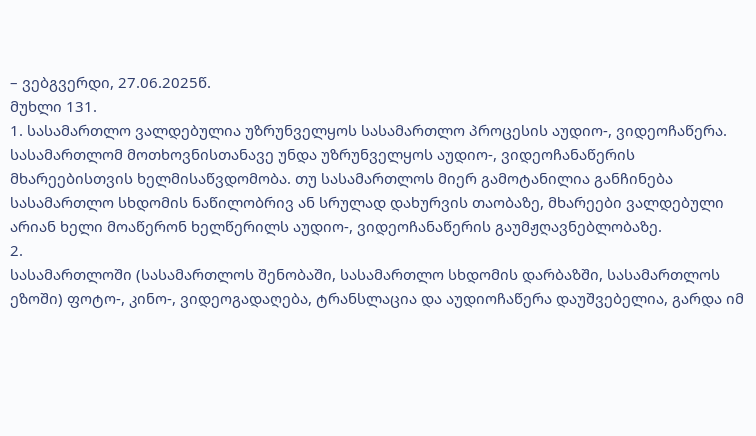– ვებგვერდი, 27.06.2025წ.
მუხლი 131.
1. სასამართლო ვალდებულია უზრუნველყოს სასამართლო პროცესის აუდიო-, ვიდეოჩაწერა. სასამართლომ მოთხოვნისთანავე უნდა უზრუნველყოს აუდიო-, ვიდეოჩანაწერის მხარეებისთვის ხელმისაწვდომობა. თუ სასამართლოს მიერ გამოტანილია განჩინება სასამართლო სხდომის ნაწილობრივ ან სრულად დახურვის თაობაზე, მხარეები ვალდებული არიან ხელი მოაწერონ ხელწერილს აუდიო-, ვიდეოჩანაწერის გაუმჟღავნებლობაზე.
2.
სასამართლოში (სასამართლოს შენობაში, სასამართლო სხდომის დარბაზში, სასამართლოს ეზოში) ფოტო-, კინო-, ვიდეოგადაღება, ტრანსლაცია და აუდიოჩაწერა დაუშვებელია, გარდა იმ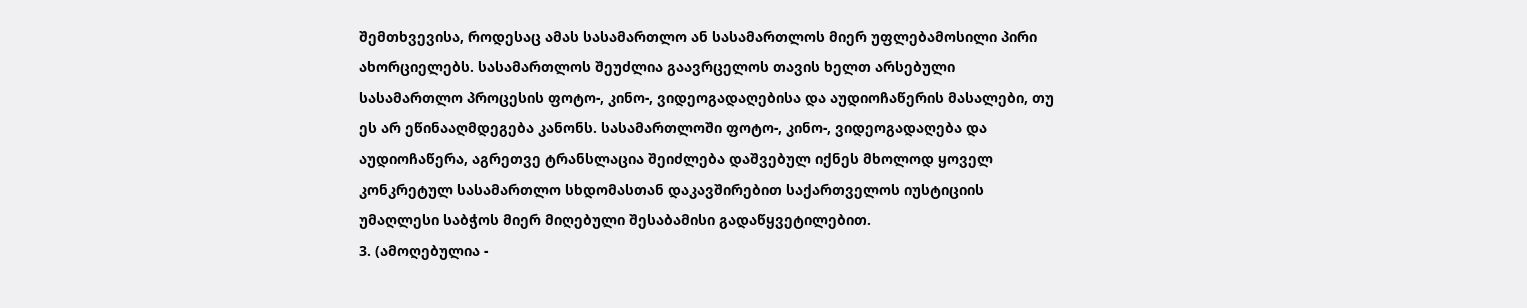შემთხვევისა, როდესაც ამას სასამართლო ან სასამართლოს მიერ უფლებამოსილი პირი ახორციელებს. სასამართლოს შეუძლია გაავრცელოს თავის ხელთ არსებული სასამართლო პროცესის ფოტო-, კინო-, ვიდეოგადაღებისა და აუდიოჩაწერის მასალები, თუ ეს არ ეწინააღმდეგება კანონს. სასამართლოში ფოტო-, კინო-, ვიდეოგადაღება და აუდიოჩაწერა, აგრეთვე ტრანსლაცია შეიძლება დაშვებულ იქნეს მხოლოდ ყოველ კონკრეტულ სასამართლო სხდომასთან დაკავშირებით საქართველოს იუსტიციის უმაღლესი საბჭოს მიერ მიღებული შესაბამისი გადაწყვეტილებით.
3. (ამოღებულია -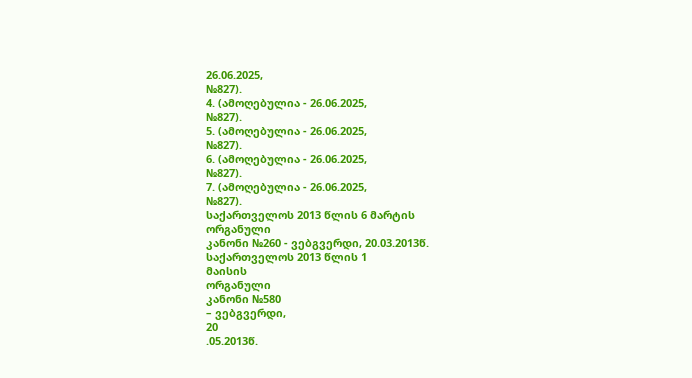26.06.2025,
№827).
4. (ამოღებულია - 26.06.2025,
№827).
5. (ამოღებულია - 26.06.2025,
№827).
6. (ამოღებულია - 26.06.2025,
№827).
7. (ამოღებულია - 26.06.2025,
№827).
საქართველოს 2013 წლის 6 მარტის
ორგანული
კანონი №260 - ვებგვერდი, 20.03.2013წ.
საქართველოს 2013 წლის 1
მაისის
ორგანული
კანონი №580
– ვებგვერდი,
20
.05.2013წ.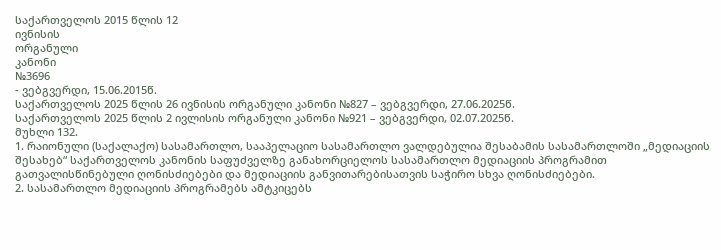საქართველოს 2015 წლის 12
ივნისის
ორგანული
კანონი
№3696
- ვებგვერდი, 15.06.2015წ.
საქართველოს 2025 წლის 26 ივნისის ორგანული კანონი №827 – ვებგვერდი, 27.06.2025წ.
საქართველოს 2025 წლის 2 ივლისის ორგანული კანონი №921 – ვებგვერდი, 02.07.2025წ.
მუხლი 132.
1. რაიონული (საქალაქო) სასამართლო, სააპელაციო სასამართლო ვალდებულია შესაბამის სასამართლოში „მედიაციის შესახებ“ საქართველოს კანონის საფუძველზე განახორციელოს სასამართლო მედიაციის პროგრამით გათვალისწინებული ღონისძიებები და მედიაციის განვითარებისათვის საჭირო სხვა ღონისძიებები.
2. სასამართლო მედიაციის პროგრამებს ამტკიცებს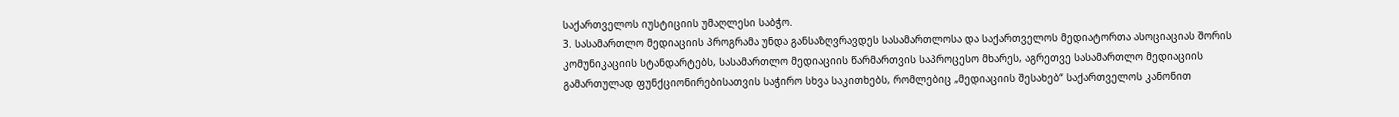საქართველოს იუსტიციის უმაღლესი საბჭო.
3. სასამართლო მედიაციის პროგრამა უნდა განსაზღვრავდეს სასამართლოსა და საქართველოს მედიატორთა ასოციაციას შორის კომუნიკაციის სტანდარტებს, სასამართლო მედიაციის წარმართვის საპროცესო მხარეს, აგრეთვე სასამართლო მედიაციის გამართულად ფუნქციონირებისათვის საჭირო სხვა საკითხებს, რომლებიც „მედიაციის შესახებ“ საქართველოს კანონით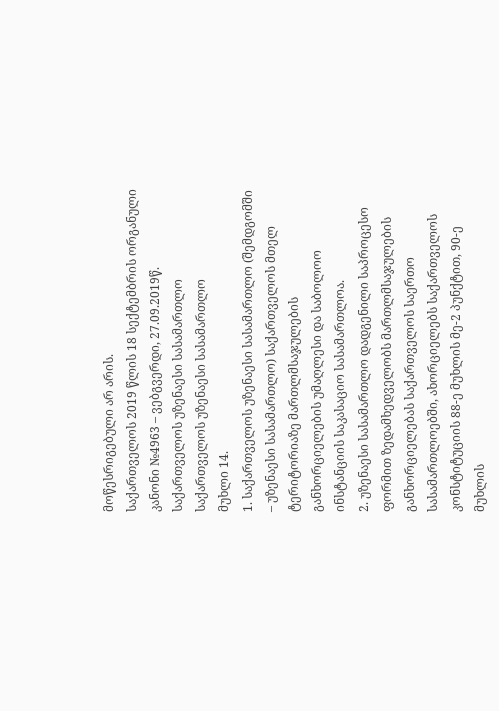მოწესრიგებული არ არის.
საქართველოს 2019 წლის 18 სექტემბრის ორგანული კანონი №4963 – ვებგვერდი, 27.09.2019წ.
საქართველოს უზენაესი სასამართლო
საქართველოს უზენაესი სასამართლო
მუხლი 14.
1. საქართველოს უზენაესი სასამართლო (შემდგომში – უზენაესი სასამართლო) საქართველოს მთელ ტერიტორიაზე მართლმსაჯულების განხორციელების უმაღლესი და საბოლოო ინსტანციის საკასაციო სასამართლოა.
2. უზენაესი სასამართლო დადგენილი საპროცესო ფორმით ზედამხედველობს მართლმსაჯულების განხორციელებას საქართველოს საერთო სასამართლოებში, ახორციელებს საქართველოს კონსტიტუციის 88-ე მუხლის მე-2 პუნქტით, 90-ე მუხლის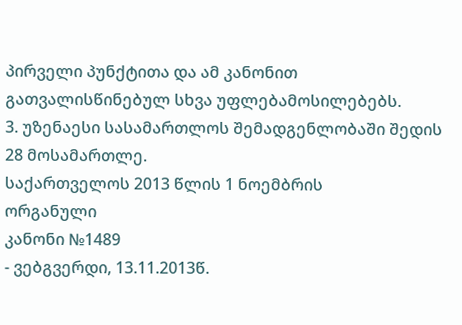პირველი პუნქტითა და ამ კანონით გათვალისწინებულ სხვა უფლებამოსილებებს.
3. უზენაესი სასამართლოს შემადგენლობაში შედის 28 მოსამართლე.
საქართველოს 2013 წლის 1 ნოემბრის
ორგანული
კანონი №1489
- ვებგვერდი, 13.11.2013წ.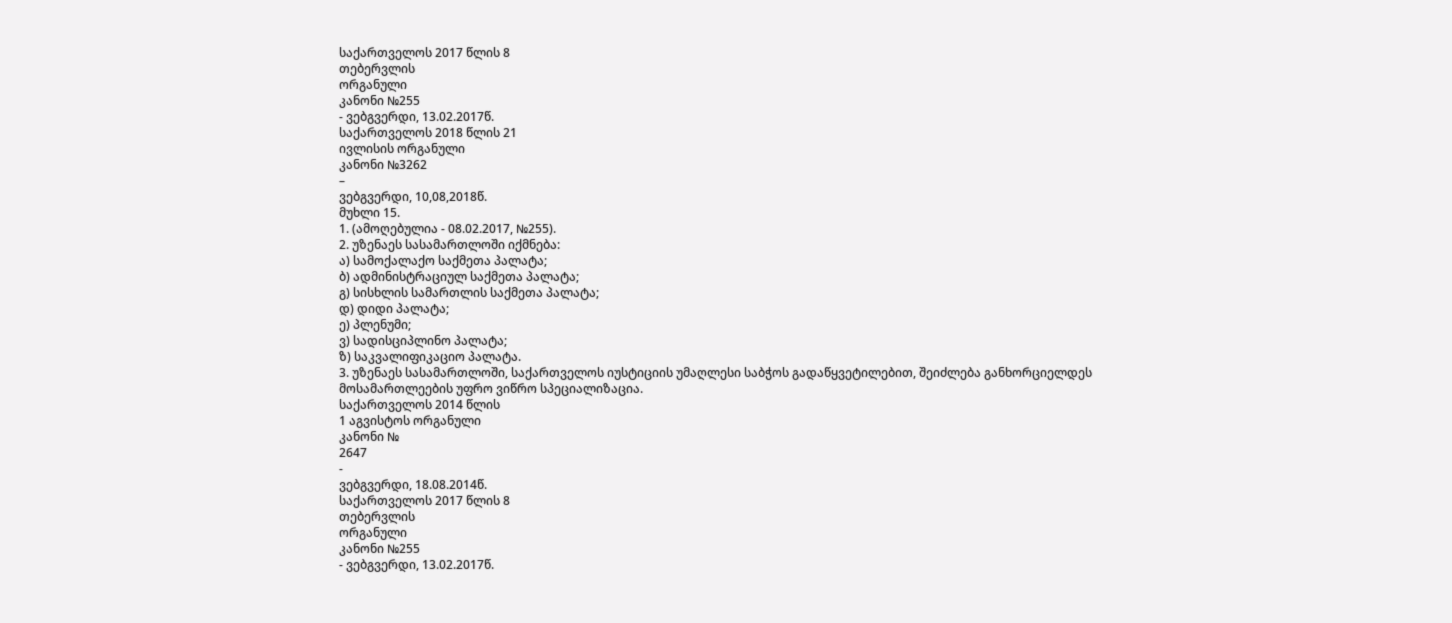საქართველოს 2017 წლის 8
თებერვლის
ორგანული
კანონი №255
- ვებგვერდი, 13.02.2017წ.
საქართველოს 2018 წლის 21
ივლისის ორგანული
კანონი №3262
–
ვებგვერდი, 10,08,2018წ.
მუხლი 15.
1. (ამოღებულია - 08.02.2017, №255).
2. უზენაეს სასამართლოში იქმნება:
ა) სამოქალაქო საქმეთა პალატა;
ბ) ადმინისტრაციულ საქმეთა პალატა;
გ) სისხლის სამართლის საქმეთა პალატა;
დ) დიდი პალატა;
ე) პლენუმი;
ვ) სადისციპლინო პალატა;
ზ) საკვალიფიკაციო პალატა.
3. უზენაეს სასამართლოში, საქართველოს იუსტიციის უმაღლესი საბჭოს გადაწყვეტილებით, შეიძლება განხორციელდეს მოსამართლეების უფრო ვიწრო სპეციალიზაცია.
საქართველოს 2014 წლის
1 აგვისტოს ორგანული
კანონი №
2647
-
ვებგვერდი, 18.08.2014წ.
საქართველოს 2017 წლის 8
თებერვლის
ორგანული
კანონი №255
- ვებგვერდი, 13.02.2017წ.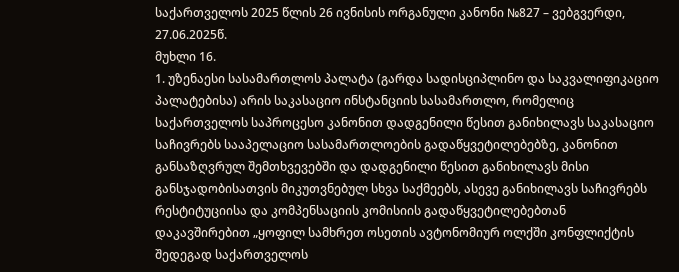საქართველოს 2025 წლის 26 ივნისის ორგანული კანონი №827 – ვებგვერდი, 27.06.2025წ.
მუხლი 16.
1. უზენაესი სასამართლოს პალატა (გარდა სადისციპლინო და საკვალიფიკაციო პალატებისა) არის საკასაციო ინსტანციის სასამართლო, რომელიც საქართველოს საპროცესო კანონით დადგენილი წესით განიხილავს საკასაციო საჩივრებს სააპელაციო სასამართლოების გადაწყვეტილებებზე, კანონით განსაზღვრულ შემთხვევებში და დადგენილი წესით განიხილავს მისი განსჯადობისათვის მიკუთვნებულ სხვა საქმეებს, ასევე განიხილავს საჩივრებს რესტიტუციისა და კომპენსაციის კომისიის გადაწყვეტილებებთან დაკავშირებით „ყოფილ სამხრეთ ოსეთის ავტონომიურ ოლქში კონფლიქტის შედეგად საქართველოს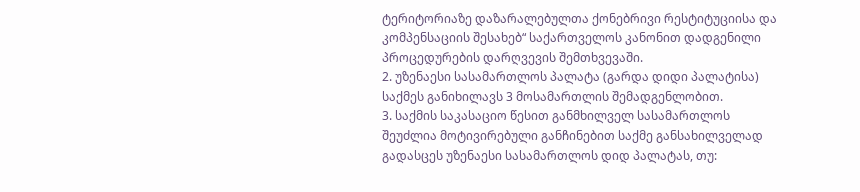ტერიტორიაზე დაზარალებულთა ქონებრივი რესტიტუციისა და კომპენსაციის შესახებ“ საქართველოს კანონით დადგენილი პროცედურების დარღვევის შემთხვევაში.
2. უზენაესი სასამართლოს პალატა (გარდა დიდი პალატისა) საქმეს განიხილავს 3 მოსამართლის შემადგენლობით.
3. საქმის საკასაციო წესით განმხილველ სასამართლოს შეუძლია მოტივირებული განჩინებით საქმე განსახილველად გადასცეს უზენაესი სასამართლოს დიდ პალატას, თუ: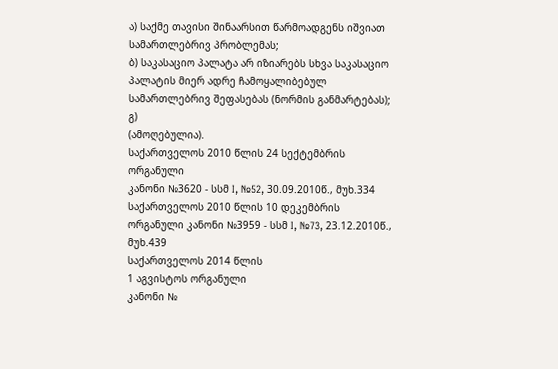ა) საქმე თავისი შინაარსით წარმოადგენს იშვიათ სამართლებრივ პრობლემას;
ბ) საკასაციო პალატა არ იზიარებს სხვა საკასაციო პალატის მიერ ადრე ჩამოყალიბებულ სამართლებრივ შეფასებას (ნორმის განმარტებას);
გ)
(ამოღებულია).
საქართველოს 2010 წლის 24 სექტემბრის
ორგანული
კანონი №3620 - სსმ I, №52, 30.09.2010წ., მუხ.334
საქართველოს 2010 წლის 10 დეკემბრის ორგანული კანონი №3959 - სსმ I, №73, 23.12.2010წ., მუხ.439
საქართველოს 2014 წლის
1 აგვისტოს ორგანული
კანონი №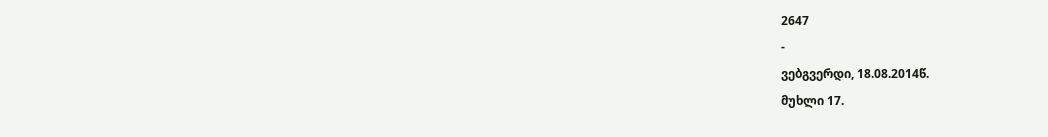2647
-
ვებგვერდი, 18.08.2014წ.
მუხლი 17.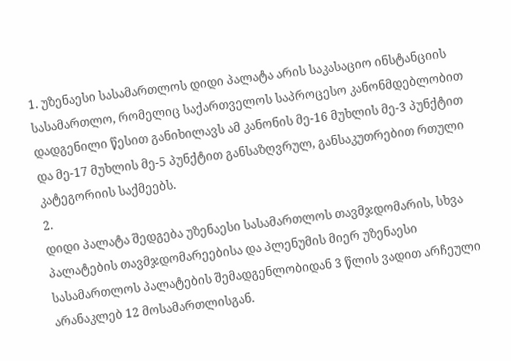1. უზენაესი სასამართლოს დიდი პალატა არის საკასაციო ინსტანციის სასამართლო, რომელიც საქართველოს საპროცესო კანონმდებლობით დადგენილი წესით განიხილავს ამ კანონის მე-16 მუხლის მე-3 პუნქტით და მე-17 მუხლის მე-5 პუნქტით განსაზღვრულ, განსაკუთრებით რთული კატეგორიის საქმეებს.
2.
დიდი პალატა შედგება უზენაესი სასამართლოს თავმჯდომარის, სხვა პალატების თავმჯდომარეებისა და პლენუმის მიერ უზენაესი სასამართლოს პალატების შემადგენლობიდან 3 წლის ვადით არჩეული არანაკლებ 12 მოსამართლისგან.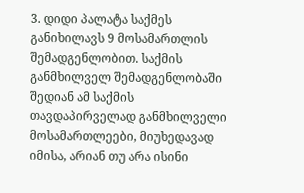3. დიდი პალატა საქმეს განიხილავს 9 მოსამართლის შემადგენლობით. საქმის განმხილველ შემადგენლობაში შედიან ამ საქმის თავდაპირველად განმხილველი მოსამართლეები, მიუხედავად იმისა, არიან თუ არა ისინი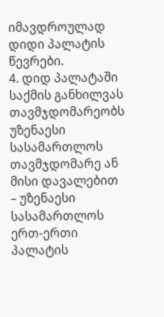იმავდროულად დიდი პალატის წევრები.
4. დიდ პალატაში საქმის განხილვას თავმჯდომარეობს უზენაესი სასამართლოს თავმჯდომარე ან მისი დავალებით – უზენაესი სასამართლოს ერთ-ერთი პალატის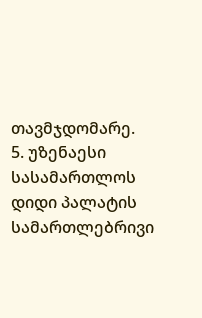თავმჯდომარე.
5. უზენაესი სასამართლოს დიდი პალატის სამართლებრივი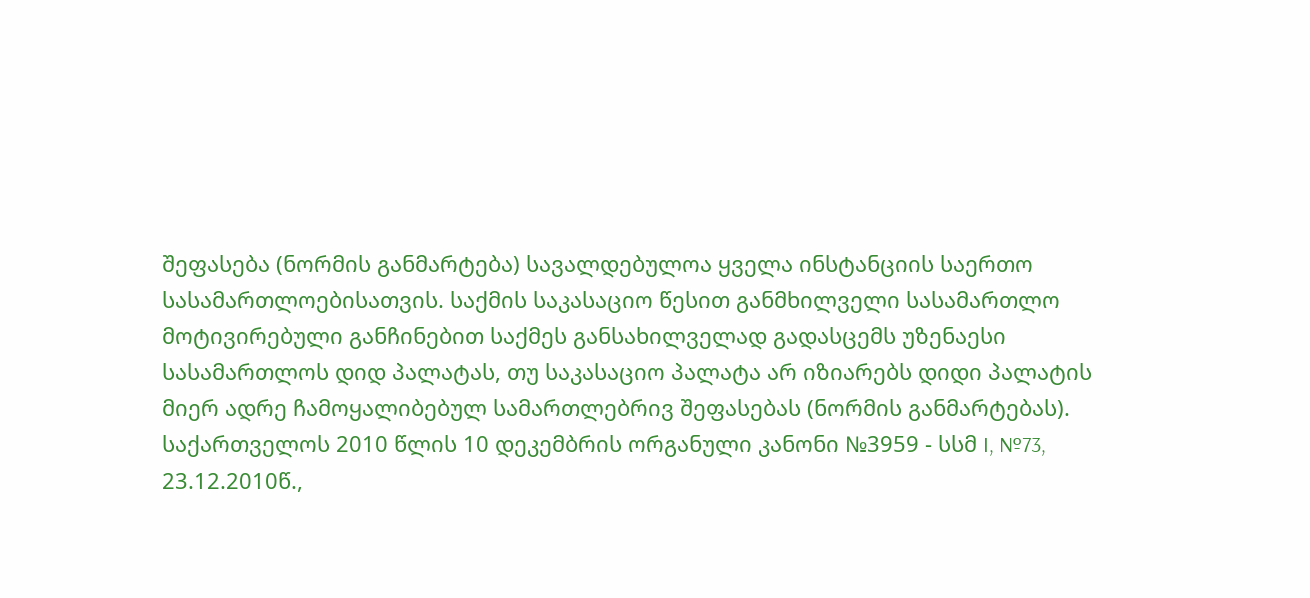შეფასება (ნორმის განმარტება) სავალდებულოა ყველა ინსტანციის საერთო სასამართლოებისათვის. საქმის საკასაციო წესით განმხილველი სასამართლო მოტივირებული განჩინებით საქმეს განსახილველად გადასცემს უზენაესი სასამართლოს დიდ პალატას, თუ საკასაციო პალატა არ იზიარებს დიდი პალატის მიერ ადრე ჩამოყალიბებულ სამართლებრივ შეფასებას (ნორმის განმარტებას).
საქართველოს 2010 წლის 10 დეკემბრის ორგანული კანონი №3959 - სსმ I, №73, 23.12.2010წ.,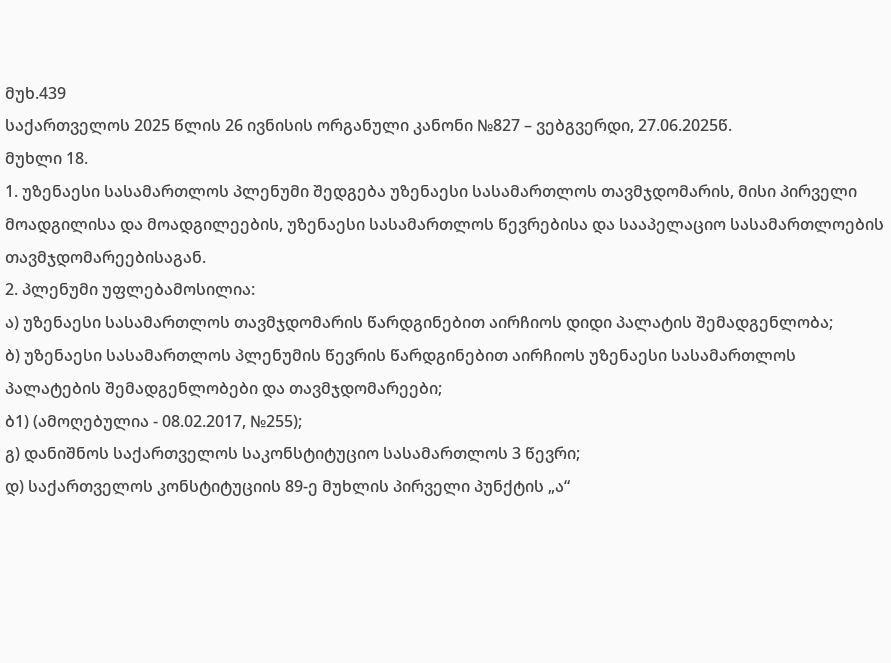მუხ.439
საქართველოს 2025 წლის 26 ივნისის ორგანული კანონი №827 – ვებგვერდი, 27.06.2025წ.
მუხლი 18.
1. უზენაესი სასამართლოს პლენუმი შედგება უზენაესი სასამართლოს თავმჯდომარის, მისი პირველი მოადგილისა და მოადგილეების, უზენაესი სასამართლოს წევრებისა და სააპელაციო სასამართლოების თავმჯდომარეებისაგან.
2. პლენუმი უფლებამოსილია:
ა) უზენაესი სასამართლოს თავმჯდომარის წარდგინებით აირჩიოს დიდი პალატის შემადგენლობა;
ბ) უზენაესი სასამართლოს პლენუმის წევრის წარდგინებით აირჩიოს უზენაესი სასამართლოს პალატების შემადგენლობები და თავმჯდომარეები;
ბ1) (ამოღებულია - 08.02.2017, №255);
გ) დანიშნოს საქართველოს საკონსტიტუციო სასამართლოს 3 წევრი;
დ) საქართველოს კონსტიტუციის 89-ე მუხლის პირველი პუნქტის „ა“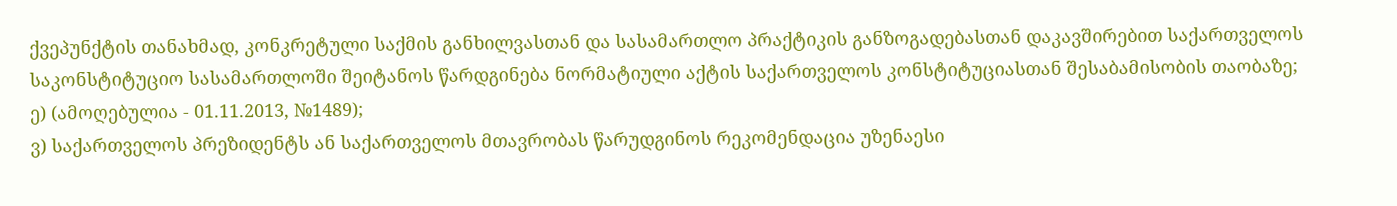ქვეპუნქტის თანახმად, კონკრეტული საქმის განხილვასთან და სასამართლო პრაქტიკის განზოგადებასთან დაკავშირებით საქართველოს საკონსტიტუციო სასამართლოში შეიტანოს წარდგინება ნორმატიული აქტის საქართველოს კონსტიტუციასთან შესაბამისობის თაობაზე;
ე) (ამოღებულია - 01.11.2013, №1489);
ვ) საქართველოს პრეზიდენტს ან საქართველოს მთავრობას წარუდგინოს რეკომენდაცია უზენაესი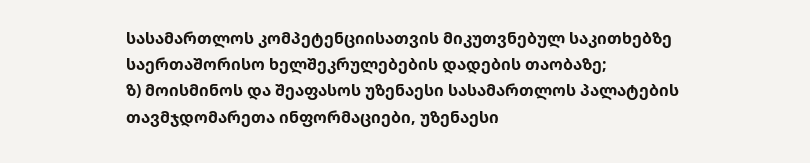სასამართლოს კომპეტენციისათვის მიკუთვნებულ საკითხებზე საერთაშორისო ხელშეკრულებების დადების თაობაზე;
ზ) მოისმინოს და შეაფასოს უზენაესი სასამართლოს პალატების თავმჯდომარეთა ინფორმაციები, უზენაესი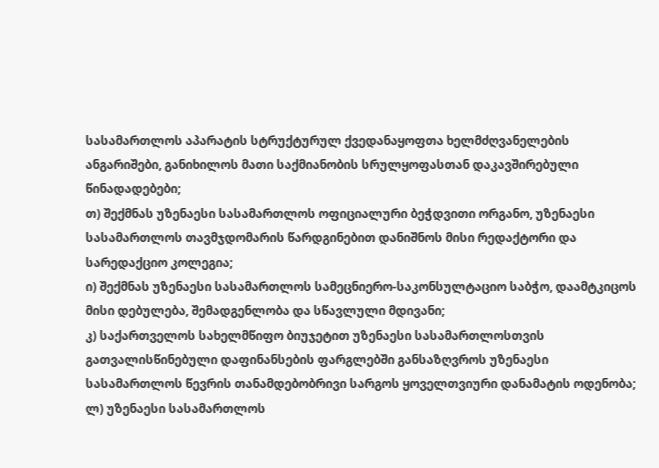სასამართლოს აპარატის სტრუქტურულ ქვედანაყოფთა ხელმძღვანელების ანგარიშები, განიხილოს მათი საქმიანობის სრულყოფასთან დაკავშირებული წინადადებები;
თ) შექმნას უზენაესი სასამართლოს ოფიციალური ბეჭდვითი ორგანო, უზენაესი სასამართლოს თავმჯდომარის წარდგინებით დანიშნოს მისი რედაქტორი და სარედაქციო კოლეგია;
ი) შექმნას უზენაესი სასამართლოს სამეცნიერო-საკონსულტაციო საბჭო, დაამტკიცოს მისი დებულება, შემადგენლობა და სწავლული მდივანი;
კ) საქართველოს სახელმწიფო ბიუჯეტით უზენაესი სასამართლოსთვის გათვალისწინებული დაფინანსების ფარგლებში განსაზღვროს უზენაესი სასამართლოს წევრის თანამდებობრივი სარგოს ყოველთვიური დანამატის ოდენობა;
ლ) უზენაესი სასამართლოს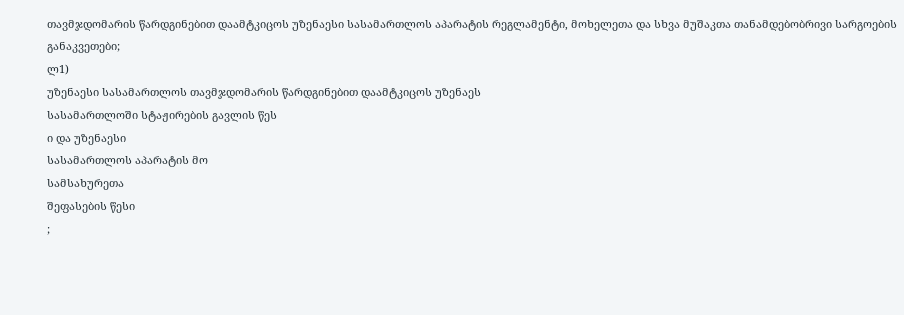თავმჯდომარის წარდგინებით დაამტკიცოს უზენაესი სასამართლოს აპარატის რეგლამენტი, მოხელეთა და სხვა მუშაკთა თანამდებობრივი სარგოების განაკვეთები;
ლ1)
უზენაესი სასამართლოს თავმჯდომარის წარდგინებით დაამტკიცოს უზენაეს
სასამართლოში სტაჟირების გავლის წეს
ი და უზენაესი
სასამართლოს აპარატის მო
სამსახურეთა
შეფასების წესი
;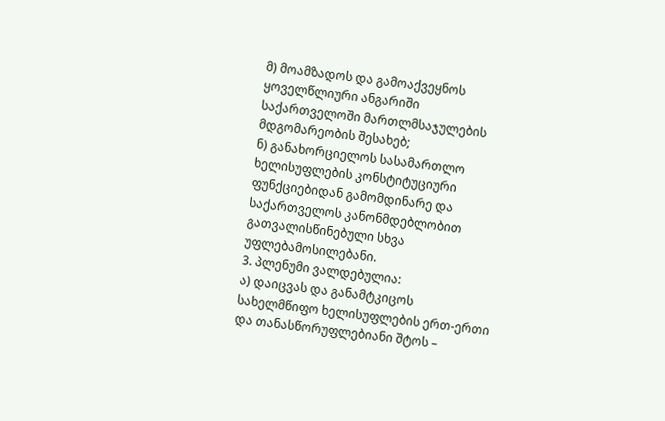მ) მოამზადოს და გამოაქვეყნოს ყოველწლიური ანგარიში საქართველოში მართლმსაჯულების მდგომარეობის შესახებ;
ნ) განახორციელოს სასამართლო ხელისუფლების კონსტიტუციური ფუნქციებიდან გამომდინარე და საქართველოს კანონმდებლობით გათვალისწინებული სხვა უფლებამოსილებანი.
3. პლენუმი ვალდებულია:
ა) დაიცვას და განამტკიცოს სახელმწიფო ხელისუფლების ერთ-ერთი და თანასწორუფლებიანი შტოს –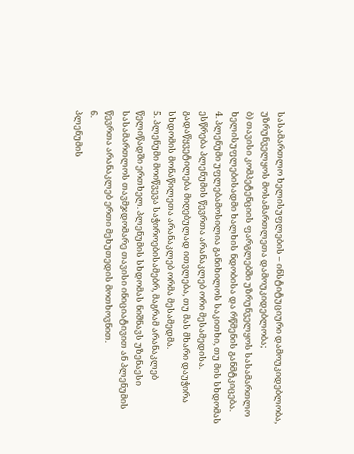სასამართლო ხელისუფლების – ინსტიტუციური დამოუკიდებლობა, უზრუნველყოს მოსამართლეთა დამოუკიდებლობა;
ბ) თავისი კომპეტენციის ფარგლებში უზრუნველყოს სასამართლო ხელისუფლებისადმი ხალხის ნდობისა და რწმენის განმტკიცება.
4. პლენუმი უფლებამოსილია განიხილოს საკითხი, თუ მის სხდომას ესწრება პლენუმის წევრთა არანაკლებ ორი მესამედისა. გადაწყვეტილება მიღებულად ითვლება, თუ მას მხარი დაუჭირა სხდომის მონაწილეთა არანაკლებ ორმა მესამედმა.
5. პლენუმი მოიწვევა საჭიროებისამებრ, მაგრამ არანაკლებ წელიწადში ერთხელ. პლენუმის სხდომას ნიშნავს უზენაესი სასამართლოს თავმჯდომარე თავისი ინიციატივით ან პლენუმის წევრთა არანაკლებ ერთი მეხუთედის მოთხოვნით.
6.
პლენუმის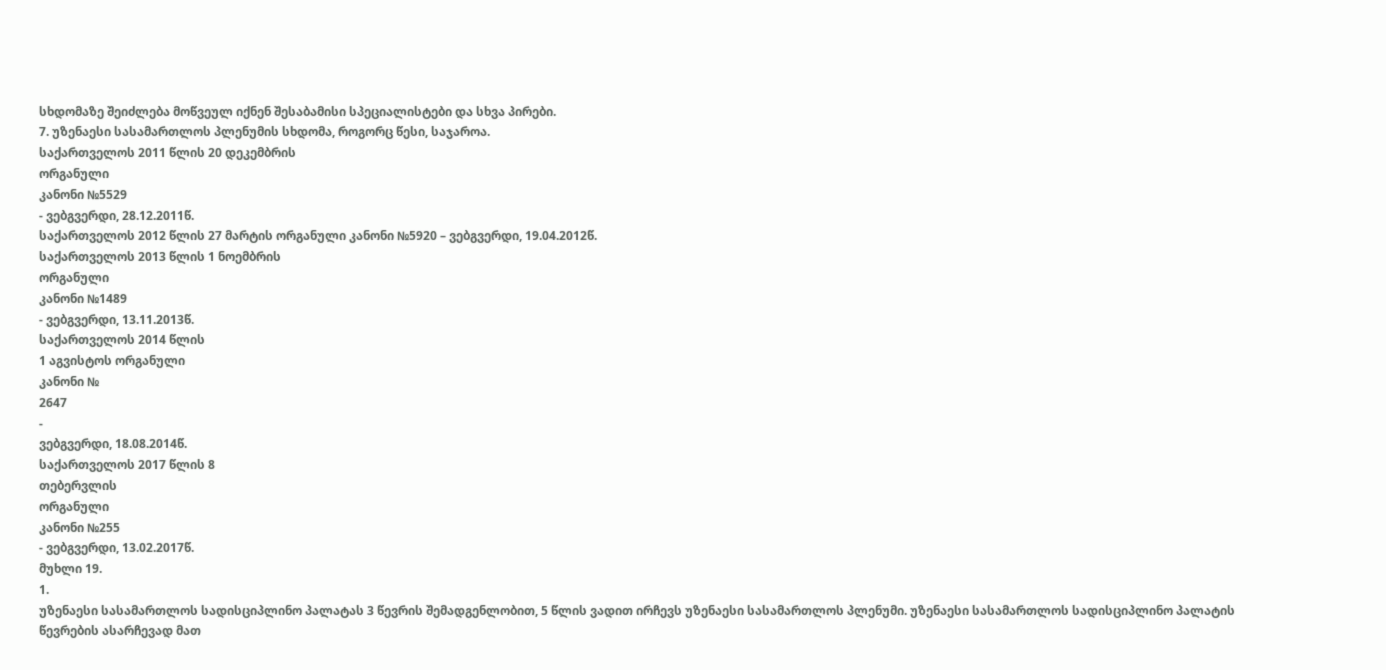სხდომაზე შეიძლება მოწვეულ იქნენ შესაბამისი სპეციალისტები და სხვა პირები.
7. უზენაესი სასამართლოს პლენუმის სხდომა, როგორც წესი, საჯაროა.
საქართველოს 2011 წლის 20 დეკემბრის
ორგანული
კანონი №5529
- ვებგვერდი, 28.12.2011წ.
საქართველოს 2012 წლის 27 მარტის ორგანული კანონი №5920 – ვებგვერდი, 19.04.2012წ.
საქართველოს 2013 წლის 1 ნოემბრის
ორგანული
კანონი №1489
- ვებგვერდი, 13.11.2013წ.
საქართველოს 2014 წლის
1 აგვისტოს ორგანული
კანონი №
2647
-
ვებგვერდი, 18.08.2014წ.
საქართველოს 2017 წლის 8
თებერვლის
ორგანული
კანონი №255
- ვებგვერდი, 13.02.2017წ.
მუხლი 19.
1.
უზენაესი სასამართლოს სადისციპლინო პალატას 3 წევრის შემადგენლობით, 5 წლის ვადით ირჩევს უზენაესი სასამართლოს პლენუმი. უზენაესი სასამართლოს სადისციპლინო პალატის წევრების ასარჩევად მათ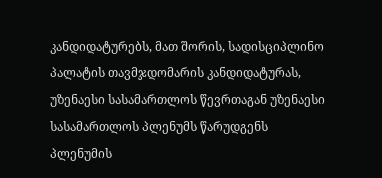კანდიდატურებს, მათ შორის, სადისციპლინო პალატის თავმჯდომარის კანდიდატურას, უზენაესი სასამართლოს წევრთაგან უზენაესი სასამართლოს პლენუმს წარუდგენს პლენუმის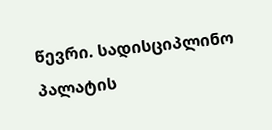წევრი. სადისციპლინო პალატის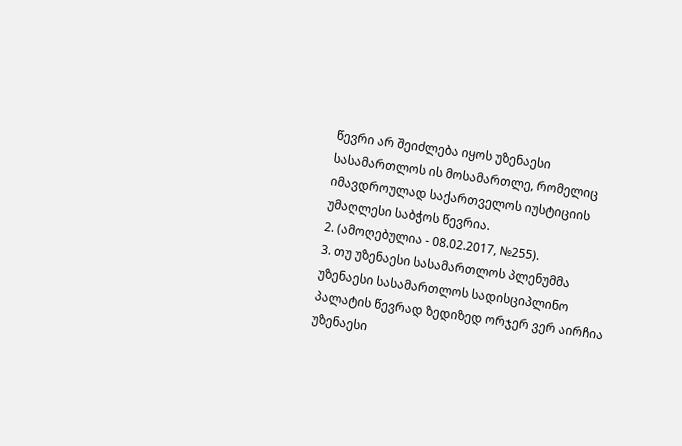წევრი არ შეიძლება იყოს უზენაესი სასამართლოს ის მოსამართლე, რომელიც იმავდროულად საქართველოს იუსტიციის უმაღლესი საბჭოს წევრია.
2. (ამოღებულია - 08.02.2017, №255).
3. თუ უზენაესი სასამართლოს პლენუმმა უზენაესი სასამართლოს სადისციპლინო პალატის წევრად ზედიზედ ორჯერ ვერ აირჩია უზენაესი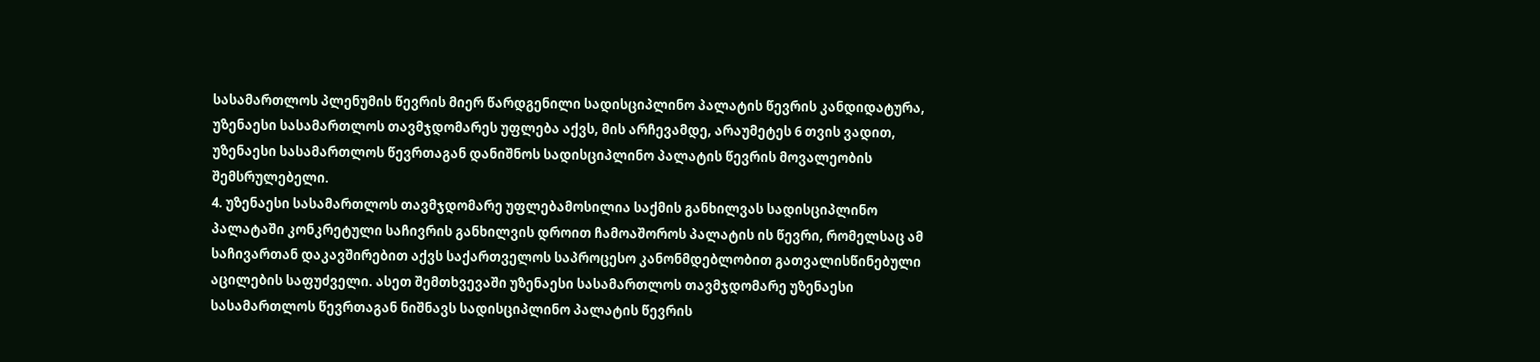სასამართლოს პლენუმის წევრის მიერ წარდგენილი სადისციპლინო პალატის წევრის კანდიდატურა, უზენაესი სასამართლოს თავმჯდომარეს უფლება აქვს, მის არჩევამდე, არაუმეტეს 6 თვის ვადით, უზენაესი სასამართლოს წევრთაგან დანიშნოს სადისციპლინო პალატის წევრის მოვალეობის შემსრულებელი.
4. უზენაესი სასამართლოს თავმჯდომარე უფლებამოსილია საქმის განხილვას სადისციპლინო პალატაში კონკრეტული საჩივრის განხილვის დროით ჩამოაშოროს პალატის ის წევრი, რომელსაც ამ საჩივართან დაკავშირებით აქვს საქართველოს საპროცესო კანონმდებლობით გათვალისწინებული აცილების საფუძველი. ასეთ შემთხვევაში უზენაესი სასამართლოს თავმჯდომარე უზენაესი სასამართლოს წევრთაგან ნიშნავს სადისციპლინო პალატის წევრის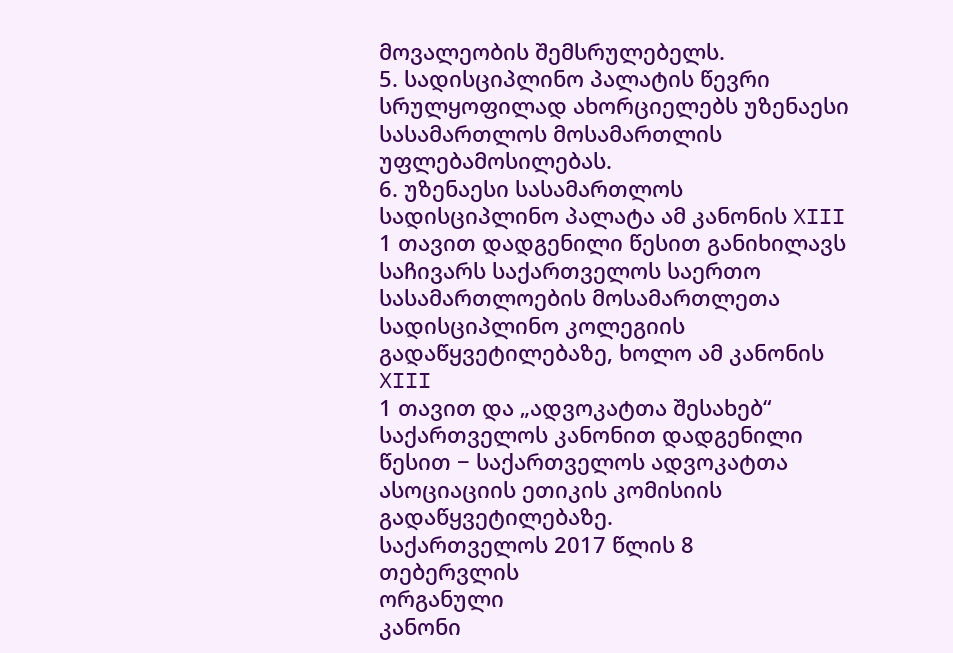მოვალეობის შემსრულებელს.
5. სადისციპლინო პალატის წევრი სრულყოფილად ახორციელებს უზენაესი სასამართლოს მოსამართლის უფლებამოსილებას.
6. უზენაესი სასამართლოს სადისციპლინო პალატა ამ კანონის XIII
1 თავით დადგენილი წესით განიხილავს საჩივარს საქართველოს საერთო სასამართლოების მოსამართლეთა სადისციპლინო კოლეგიის გადაწყვეტილებაზე, ხოლო ამ კანონის XIII
1 თავით და „ადვოკატთა შესახებ“ საქართველოს კანონით დადგენილი წესით − საქართველოს ადვოკატთა ასოციაციის ეთიკის კომისიის გადაწყვეტილებაზე.
საქართველოს 2017 წლის 8
თებერვლის
ორგანული
კანონი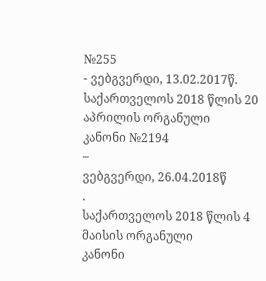№255
- ვებგვერდი, 13.02.2017წ.
საქართველოს 2018 წლის 20
აპრილის ორგანული
კანონი №2194
–
ვებგვერდი, 26.04.2018წ
.
საქართველოს 2018 წლის 4
მაისის ორგანული
კანონი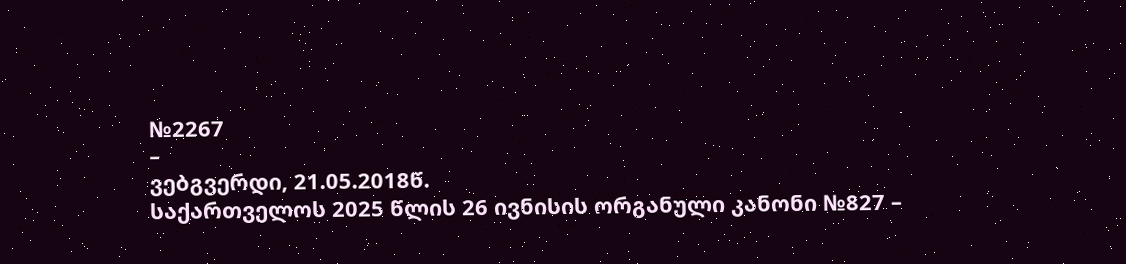№2267
–
ვებგვერდი, 21.05.2018წ.
საქართველოს 2025 წლის 26 ივნისის ორგანული კანონი №827 –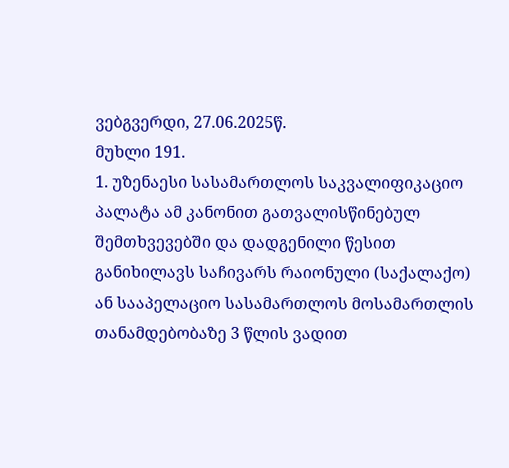ვებგვერდი, 27.06.2025წ.
მუხლი 191.
1. უზენაესი სასამართლოს საკვალიფიკაციო პალატა ამ კანონით გათვალისწინებულ შემთხვევებში და დადგენილი წესით განიხილავს საჩივარს რაიონული (საქალაქო) ან სააპელაციო სასამართლოს მოსამართლის თანამდებობაზე 3 წლის ვადით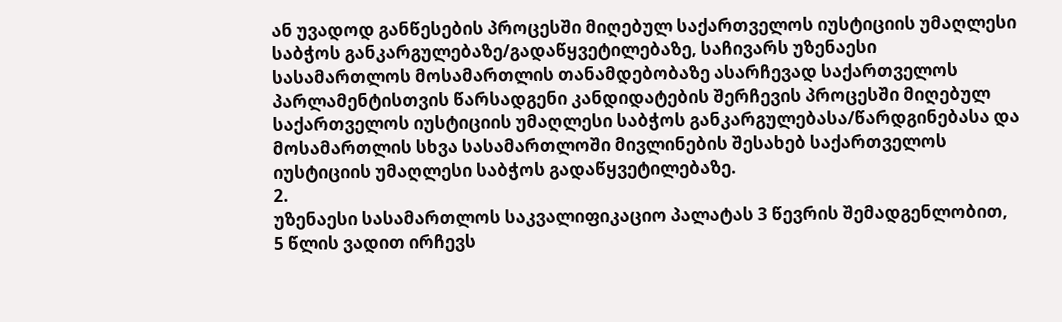ან უვადოდ განწესების პროცესში მიღებულ საქართველოს იუსტიციის უმაღლესი საბჭოს განკარგულებაზე/გადაწყვეტილებაზე, საჩივარს უზენაესი სასამართლოს მოსამართლის თანამდებობაზე ასარჩევად საქართველოს პარლამენტისთვის წარსადგენი კანდიდატების შერჩევის პროცესში მიღებულ საქართველოს იუსტიციის უმაღლესი საბჭოს განკარგულებასა/წარდგინებასა და მოსამართლის სხვა სასამართლოში მივლინების შესახებ საქართველოს იუსტიციის უმაღლესი საბჭოს გადაწყვეტილებაზე.
2.
უზენაესი სასამართლოს საკვალიფიკაციო პალატას 3 წევრის შემადგენლობით, 5 წლის ვადით ირჩევს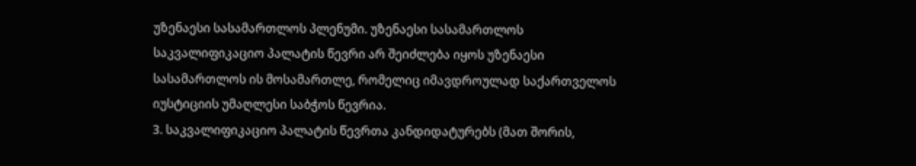უზენაესი სასამართლოს პლენუმი. უზენაესი სასამართლოს საკვალიფიკაციო პალატის წევრი არ შეიძლება იყოს უზენაესი სასამართლოს ის მოსამართლე, რომელიც იმავდროულად საქართველოს იუსტიციის უმაღლესი საბჭოს წევრია.
3. საკვალიფიკაციო პალატის წევრთა კანდიდატურებს (მათ შორის,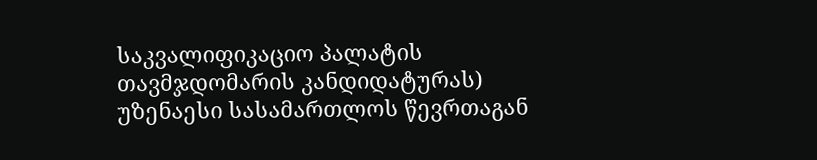საკვალიფიკაციო პალატის თავმჯდომარის კანდიდატურას) უზენაესი სასამართლოს წევრთაგან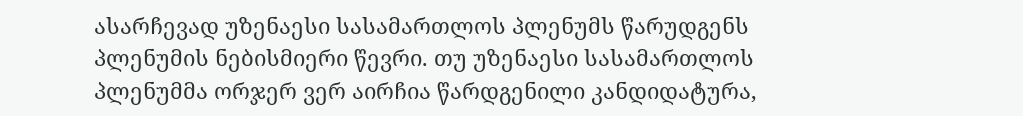ასარჩევად უზენაესი სასამართლოს პლენუმს წარუდგენს პლენუმის ნებისმიერი წევრი. თუ უზენაესი სასამართლოს პლენუმმა ორჯერ ვერ აირჩია წარდგენილი კანდიდატურა,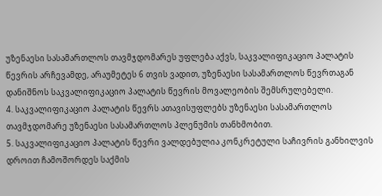უზენაესი სასამართლოს თავმჯდომარეს უფლება აქვს, საკვალიფიკაციო პალატის წევრის არჩევამდე, არაუმეტეს 6 თვის ვადით, უზენაესი სასამართლოს წევრთაგან დანიშნოს საკვალიფიკაციო პალატის წევრის მოვალეობის შემსრულებელი.
4. საკვალიფიკაციო პალატის წევრს ათავისუფლებს უზენაესი სასამართლოს თავმჯდომარე უზენაესი სასამართლოს პლენუმის თანხმობით.
5. საკვალიფიკაციო პალატის წევრი ვალდებულია კონკრეტული საჩივრის განხილვის დროით ჩამოშორდეს საქმის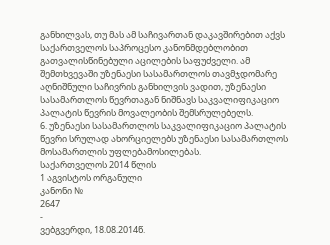განხილვას, თუ მას ამ საჩივართან დაკავშირებით აქვს საქართველოს საპროცესო კანონმდებლობით გათვალისწინებული აცილების საფუძველი. ამ შემთხვევაში უზენაესი სასამართლოს თავმჯდომარე აღნიშნული საჩივრის განხილვის ვადით, უზენაესი სასამართლოს წევრთაგან ნიშნავს საკვალიფიკაციო პალატის წევრის მოვალეობის შემსრულებელს.
6. უზენაესი სასამართლოს საკვალიფიკაციო პალატის წევრი სრულად ახორციელებს უზენაესი სასამართლოს მოსამართლის უფლებამოსილებას.
საქართველოს 2014 წლის
1 აგვისტოს ორგანული
კანონი №
2647
-
ვებგვერდი, 18.08.2014წ.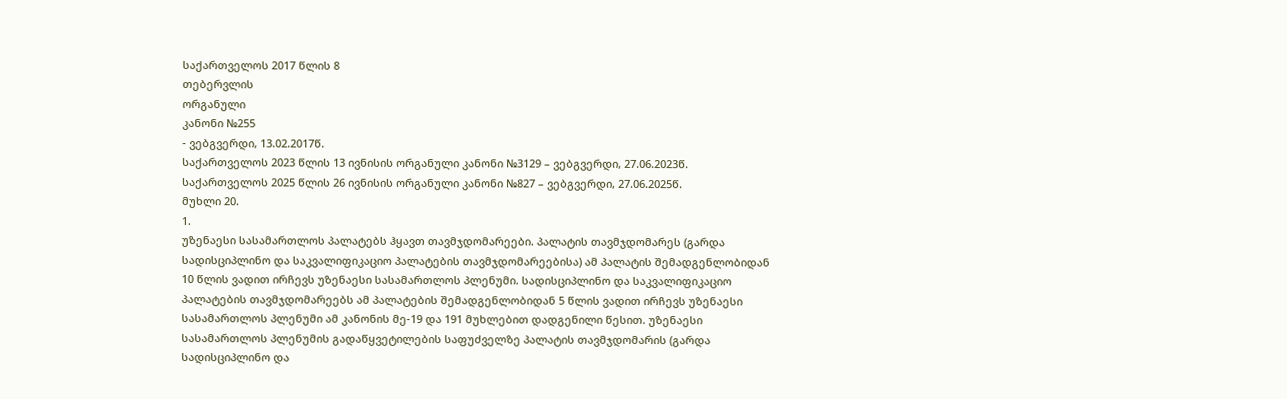საქართველოს 2017 წლის 8
თებერვლის
ორგანული
კანონი №255
- ვებგვერდი, 13.02.2017წ.
საქართველოს 2023 წლის 13 ივნისის ორგანული კანონი №3129 – ვებგვერდი, 27.06.2023წ.
საქართველოს 2025 წლის 26 ივნისის ორგანული კანონი №827 – ვებგვერდი, 27.06.2025წ.
მუხლი 20.
1.
უზენაესი სასამართლოს პალატებს ჰყავთ თავმჯდომარეები. პალატის თავმჯდომარეს (გარდა სადისციპლინო და საკვალიფიკაციო პალატების თავმჯდომარეებისა) ამ პალატის შემადგენლობიდან 10 წლის ვადით ირჩევს უზენაესი სასამართლოს პლენუმი. სადისციპლინო და საკვალიფიკაციო პალატების თავმჯდომარეებს ამ პალატების შემადგენლობიდან 5 წლის ვადით ირჩევს უზენაესი სასამართლოს პლენუმი ამ კანონის მე-19 და 191 მუხლებით დადგენილი წესით. უზენაესი სასამართლოს პლენუმის გადაწყვეტილების საფუძველზე პალატის თავმჯდომარის (გარდა სადისციპლინო და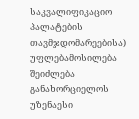საკვალიფიკაციო პალატების თავმჯდომარეებისა) უფლებამოსილება შეიძლება განახორციელოს უზენაესი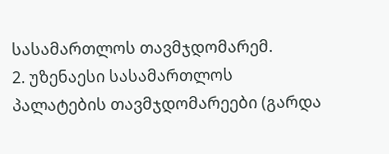სასამართლოს თავმჯდომარემ.
2. უზენაესი სასამართლოს პალატების თავმჯდომარეები (გარდა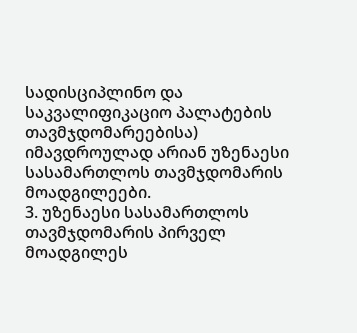სადისციპლინო და საკვალიფიკაციო პალატების თავმჯდომარეებისა) იმავდროულად არიან უზენაესი სასამართლოს თავმჯდომარის მოადგილეები.
3. უზენაესი სასამართლოს თავმჯდომარის პირველ მოადგილეს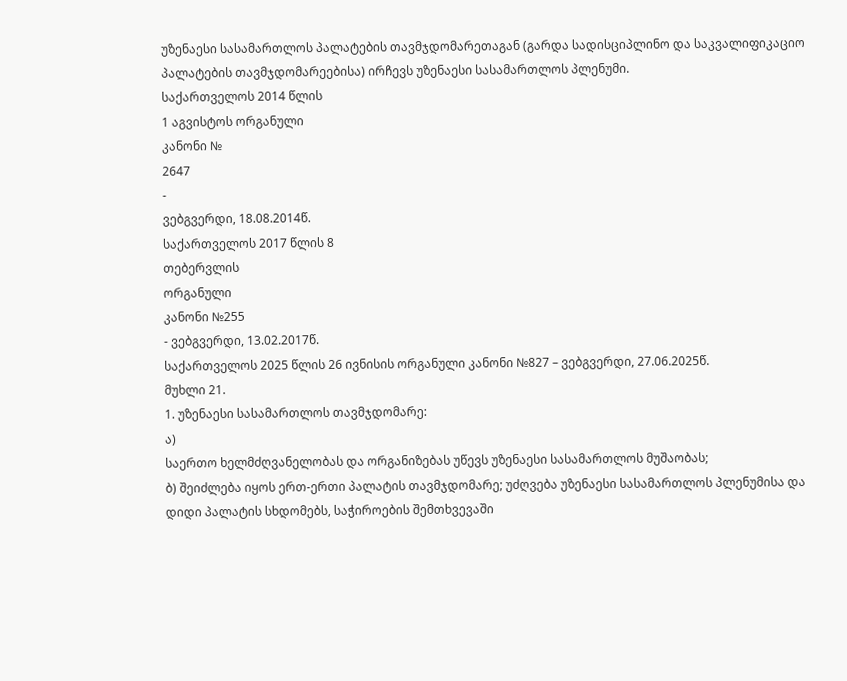უზენაესი სასამართლოს პალატების თავმჯდომარეთაგან (გარდა სადისციპლინო და საკვალიფიკაციო პალატების თავმჯდომარეებისა) ირჩევს უზენაესი სასამართლოს პლენუმი.
საქართველოს 2014 წლის
1 აგვისტოს ორგანული
კანონი №
2647
-
ვებგვერდი, 18.08.2014წ.
საქართველოს 2017 წლის 8
თებერვლის
ორგანული
კანონი №255
- ვებგვერდი, 13.02.2017წ.
საქართველოს 2025 წლის 26 ივნისის ორგანული კანონი №827 – ვებგვერდი, 27.06.2025წ.
მუხლი 21.
1. უზენაესი სასამართლოს თავმჯდომარე:
ა)
საერთო ხელმძღვანელობას და ორგანიზებას უწევს უზენაესი სასამართლოს მუშაობას;
ბ) შეიძლება იყოს ერთ-ერთი პალატის თავმჯდომარე; უძღვება უზენაესი სასამართლოს პლენუმისა და დიდი პალატის სხდომებს, საჭიროების შემთხვევაში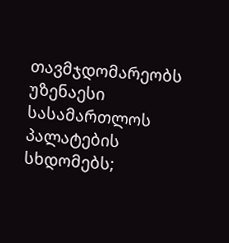თავმჯდომარეობს უზენაესი სასამართლოს პალატების სხდომებს;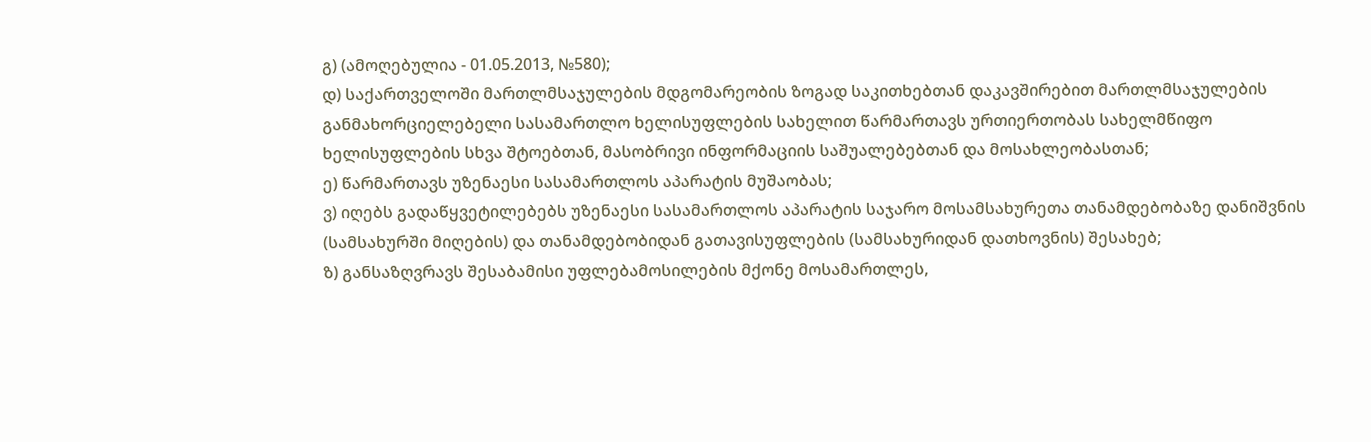გ) (ამოღებულია - 01.05.2013, №580);
დ) საქართველოში მართლმსაჯულების მდგომარეობის ზოგად საკითხებთან დაკავშირებით მართლმსაჯულების განმახორციელებელი სასამართლო ხელისუფლების სახელით წარმართავს ურთიერთობას სახელმწიფო ხელისუფლების სხვა შტოებთან, მასობრივი ინფორმაციის საშუალებებთან და მოსახლეობასთან;
ე) წარმართავს უზენაესი სასამართლოს აპარატის მუშაობას;
ვ) იღებს გადაწყვეტილებებს უზენაესი სასამართლოს აპარატის საჯარო მოსამსახურეთა თანამდებობაზე დანიშვნის (სამსახურში მიღების) და თანამდებობიდან გათავისუფლების (სამსახურიდან დათხოვნის) შესახებ;
ზ) განსაზღვრავს შესაბამისი უფლებამოსილების მქონე მოსამართლეს,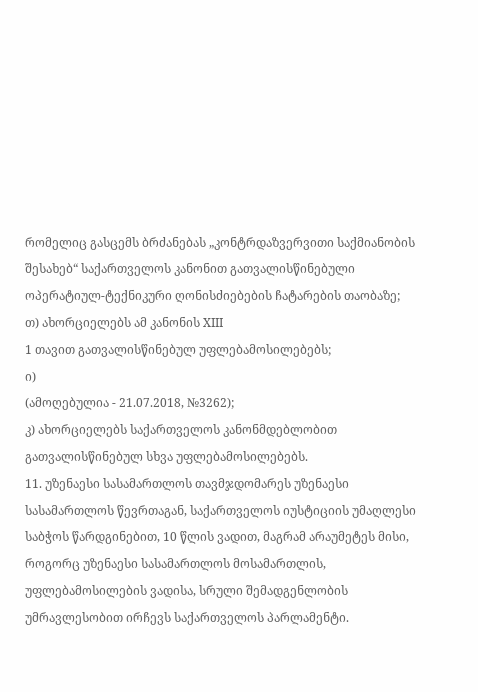რომელიც გასცემს ბრძანებას „კონტრდაზვერვითი საქმიანობის შესახებ“ საქართველოს კანონით გათვალისწინებული ოპერატიულ-ტექნიკური ღონისძიებების ჩატარების თაობაზე;
თ) ახორციელებს ამ კანონის XIII
1 თავით გათვალისწინებულ უფლებამოსილებებს;
ი)
(ამოღებულია - 21.07.2018, №3262);
კ) ახორციელებს საქართველოს კანონმდებლობით გათვალისწინებულ სხვა უფლებამოსილებებს.
11. უზენაესი სასამართლოს თავმჯდომარეს უზენაესი სასამართლოს წევრთაგან, საქართველოს იუსტიციის უმაღლესი საბჭოს წარდგინებით, 10 წლის ვადით, მაგრამ არაუმეტეს მისი, როგორც უზენაესი სასამართლოს მოსამართლის, უფლებამოსილების ვადისა, სრული შემადგენლობის უმრავლესობით ირჩევს საქართველოს პარლამენტი.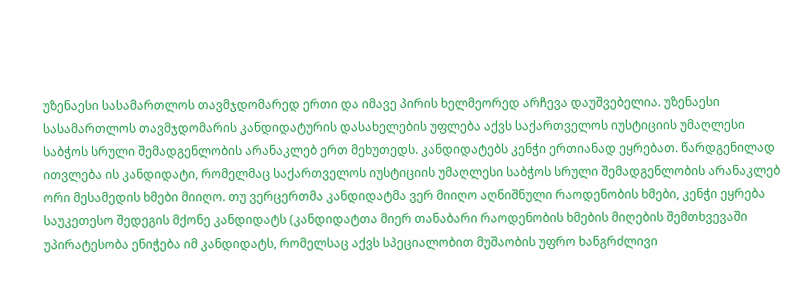უზენაესი სასამართლოს თავმჯდომარედ ერთი და იმავე პირის ხელმეორედ არჩევა დაუშვებელია. უზენაესი სასამართლოს თავმჯდომარის კანდიდატურის დასახელების უფლება აქვს საქართველოს იუსტიციის უმაღლესი საბჭოს სრული შემადგენლობის არანაკლებ ერთ მეხუთედს. კანდიდატებს კენჭი ერთიანად ეყრებათ. წარდგენილად ითვლება ის კანდიდატი, რომელმაც საქართველოს იუსტიციის უმაღლესი საბჭოს სრული შემადგენლობის არანაკლებ ორი მესამედის ხმები მიიღო. თუ ვერცერთმა კანდიდატმა ვერ მიიღო აღნიშნული რაოდენობის ხმები, კენჭი ეყრება საუკეთესო შედეგის მქონე კანდიდატს (კანდიდატთა მიერ თანაბარი რაოდენობის ხმების მიღების შემთხვევაში უპირატესობა ენიჭება იმ კანდიდატს, რომელსაც აქვს სპეციალობით მუშაობის უფრო ხანგრძლივი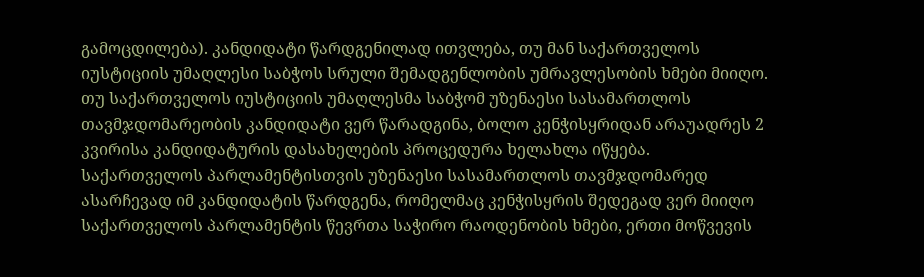გამოცდილება). კანდიდატი წარდგენილად ითვლება, თუ მან საქართველოს იუსტიციის უმაღლესი საბჭოს სრული შემადგენლობის უმრავლესობის ხმები მიიღო. თუ საქართველოს იუსტიციის უმაღლესმა საბჭომ უზენაესი სასამართლოს თავმჯდომარეობის კანდიდატი ვერ წარადგინა, ბოლო კენჭისყრიდან არაუადრეს 2 კვირისა კანდიდატურის დასახელების პროცედურა ხელახლა იწყება. საქართველოს პარლამენტისთვის უზენაესი სასამართლოს თავმჯდომარედ ასარჩევად იმ კანდიდატის წარდგენა, რომელმაც კენჭისყრის შედეგად ვერ მიიღო საქართველოს პარლამენტის წევრთა საჭირო რაოდენობის ხმები, ერთი მოწვევის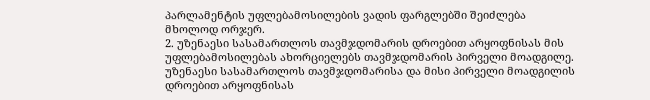პარლამენტის უფლებამოსილების ვადის ფარგლებში შეიძლება მხოლოდ ორჯერ.
2. უზენაესი სასამართლოს თავმჯდომარის დროებით არყოფნისას მის უფლებამოსილებას ახორციელებს თავმჯდომარის პირველი მოადგილე. უზენაესი სასამართლოს თავმჯდომარისა და მისი პირველი მოადგილის დროებით არყოფნისას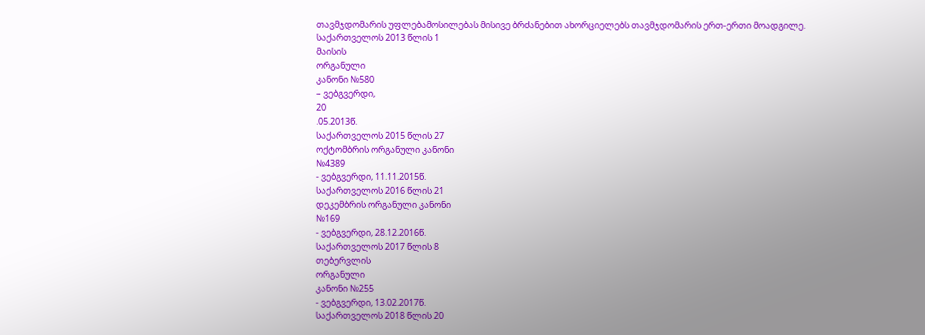თავმჯდომარის უფლებამოსილებას მისივე ბრძანებით ახორციელებს თავმჯდომარის ერთ-ერთი მოადგილე.
საქართველოს 2013 წლის 1
მაისის
ორგანული
კანონი №580
– ვებგვერდი,
20
.05.2013წ.
საქართველოს 2015 წლის 27
ოქტომბრის ორგანული კანონი
№4389
- ვებგვერდი, 11.11.2015წ.
საქართველოს 2016 წლის 21
დეკემბრის ორგანული კანონი
№169
- ვებგვერდი, 28.12.2016წ.
საქართველოს 2017 წლის 8
თებერვლის
ორგანული
კანონი №255
- ვებგვერდი, 13.02.2017წ.
საქართველოს 2018 წლის 20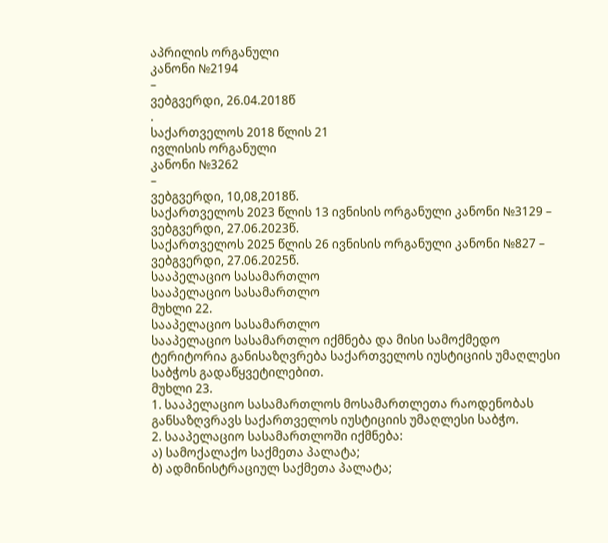აპრილის ორგანული
კანონი №2194
–
ვებგვერდი, 26.04.2018წ
.
საქართველოს 2018 წლის 21
ივლისის ორგანული
კანონი №3262
–
ვებგვერდი, 10,08,2018წ.
საქართველოს 2023 წლის 13 ივნისის ორგანული კანონი №3129 – ვებგვერდი, 27.06.2023წ.
საქართველოს 2025 წლის 26 ივნისის ორგანული კანონი №827 – ვებგვერდი, 27.06.2025წ.
სააპელაციო სასამართლო
სააპელაციო სასამართლო
მუხლი 22.
სააპელაციო სასამართლო
სააპელაციო სასამართლო იქმნება და მისი სამოქმედო ტერიტორია განისაზღვრება საქართველოს იუსტიციის უმაღლესი საბჭოს გადაწყვეტილებით.
მუხლი 23.
1. სააპელაციო სასამართლოს მოსამართლეთა რაოდენობას განსაზღვრავს საქართველოს იუსტიციის უმაღლესი საბჭო.
2. სააპელაციო სასამართლოში იქმნება:
ა) სამოქალაქო საქმეთა პალატა;
ბ) ადმინისტრაციულ საქმეთა პალატა;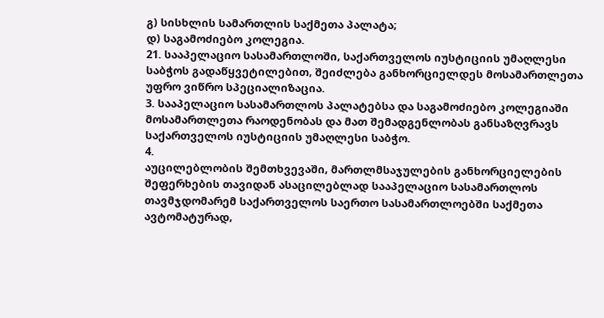გ) სისხლის სამართლის საქმეთა პალატა;
დ) საგამოძიებო კოლეგია.
21. სააპელაციო სასამართლოში, საქართველოს იუსტიციის უმაღლესი საბჭოს გადაწყვეტილებით, შეიძლება განხორციელდეს მოსამართლეთა უფრო ვიწრო სპეციალიზაცია.
3. სააპელაციო სასამართლოს პალატებსა და საგამოძიებო კოლეგიაში მოსამართლეთა რაოდენობას და მათ შემადგენლობას განსაზღვრავს საქართველოს იუსტიციის უმაღლესი საბჭო.
4.
აუცილებლობის შემთხვევაში, მართლმსაჯულების განხორციელების შეფერხების თავიდან ასაცილებლად სააპელაციო სასამართლოს თავმჯდომარემ საქართველოს საერთო სასამართლოებში საქმეთა ავტომატურად,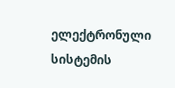ელექტრონული სისტემის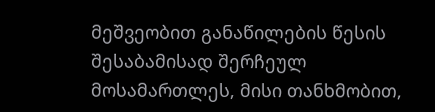მეშვეობით განაწილების წესის შესაბამისად შერჩეულ მოსამართლეს, მისი თანხმობით,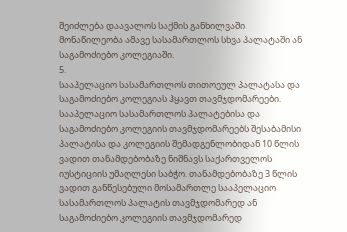შეიძლება დაავალოს საქმის განხილვაში მონაწილეობა ამავე სასამართლოს სხვა პალატაში ან საგამოძიებო კოლეგიაში.
5.
სააპელაციო სასამართლოს თითოეულ პალატასა და საგამოძიებო კოლეგიას ჰყავთ თავმჯდომარეები. სააპელაციო სასამართლოს პალატებისა და საგამოძიებო კოლეგიის თავმჯდომარეებს შესაბამისი პალატისა და კოლეგიის შემადგენლობიდან 10 წლის ვადით თანამდებობაზე ნიშნავს საქართველოს იუსტიციის უმაღლესი საბჭო. თანამდებობაზე 3 წლის ვადით განწესებული მოსამართლე სააპელაციო სასამართლოს პალატის თავმჯდომარედ ან საგამოძიებო კოლეგიის თავმჯდომარედ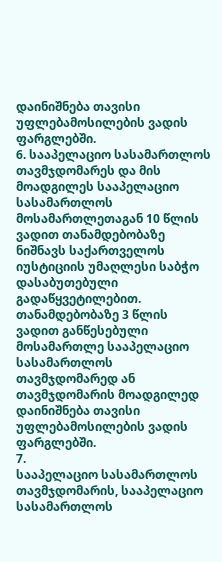დაინიშნება თავისი უფლებამოსილების ვადის ფარგლებში.
6. სააპელაციო სასამართლოს თავმჯდომარეს და მის მოადგილეს სააპელაციო სასამართლოს მოსამართლეთაგან 10 წლის ვადით თანამდებობაზე ნიშნავს საქართველოს იუსტიციის უმაღლესი საბჭო დასაბუთებული გადაწყვეტილებით. თანამდებობაზე 3 წლის ვადით განწესებული მოსამართლე სააპელაციო სასამართლოს თავმჯდომარედ ან თავმჯდომარის მოადგილედ დაინიშნება თავისი უფლებამოსილების ვადის ფარგლებში.
7.
სააპელაციო სასამართლოს თავმჯდომარის, სააპელაციო სასამართლოს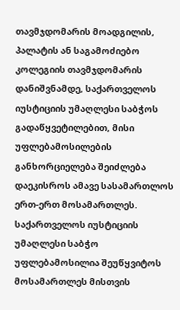თავმჯდომარის მოადგილის, პალატის ან საგამოძიებო კოლეგიის თავმჯდომარის დანიშვნამდე, საქართველოს იუსტიციის უმაღლესი საბჭოს გადაწყვეტილებით, მისი უფლებამოსილების განხორციელება შეიძლება დაეკისროს ამავე სასამართლოს ერთ-ერთ მოსამართლეს. საქართველოს იუსტიციის უმაღლესი საბჭო უფლებამოსილია შეუწყვიტოს მოსამართლეს მისთვის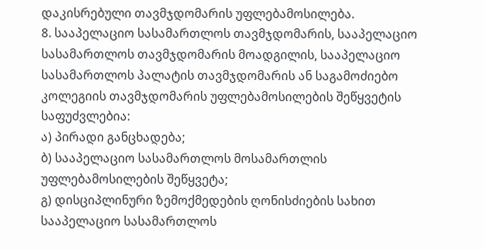დაკისრებული თავმჯდომარის უფლებამოსილება.
8. სააპელაციო სასამართლოს თავმჯდომარის, სააპელაციო სასამართლოს თავმჯდომარის მოადგილის, სააპელაციო სასამართლოს პალატის თავმჯდომარის ან საგამოძიებო კოლეგიის თავმჯდომარის უფლებამოსილების შეწყვეტის საფუძვლებია:
ა) პირადი განცხადება;
ბ) სააპელაციო სასამართლოს მოსამართლის უფლებამოსილების შეწყვეტა;
გ) დისციპლინური ზემოქმედების ღონისძიების სახით სააპელაციო სასამართლოს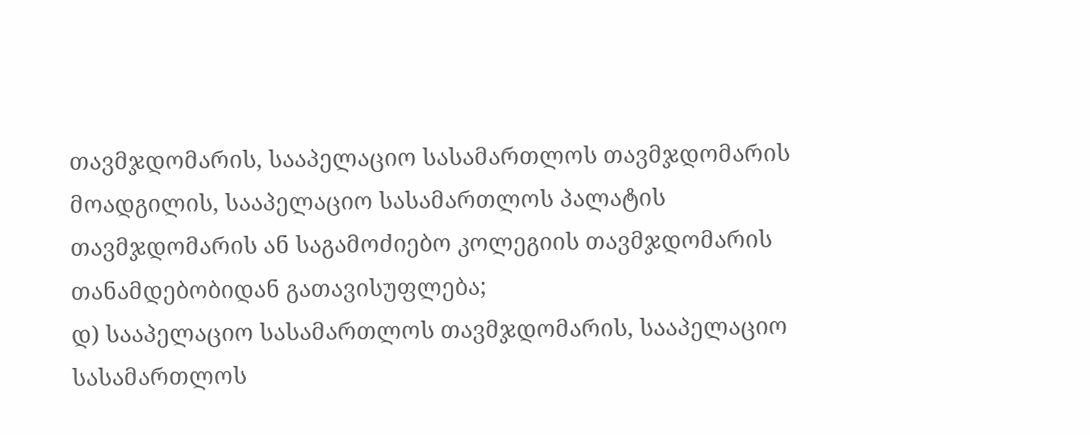თავმჯდომარის, სააპელაციო სასამართლოს თავმჯდომარის მოადგილის, სააპელაციო სასამართლოს პალატის თავმჯდომარის ან საგამოძიებო კოლეგიის თავმჯდომარის თანამდებობიდან გათავისუფლება;
დ) სააპელაციო სასამართლოს თავმჯდომარის, სააპელაციო სასამართლოს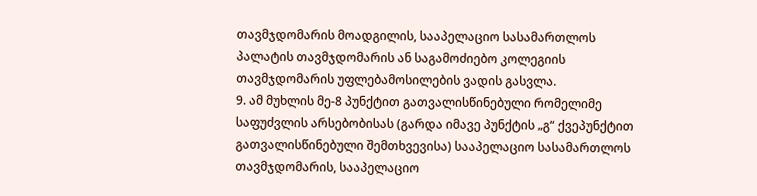თავმჯდომარის მოადგილის, სააპელაციო სასამართლოს პალატის თავმჯდომარის ან საგამოძიებო კოლეგიის თავმჯდომარის უფლებამოსილების ვადის გასვლა.
9. ამ მუხლის მე-8 პუნქტით გათვალისწინებული რომელიმე საფუძვლის არსებობისას (გარდა იმავე პუნქტის „გ“ ქვეპუნქტით გათვალისწინებული შემთხვევისა) სააპელაციო სასამართლოს თავმჯდომარის, სააპელაციო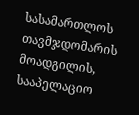სასამართლოს თავმჯდომარის მოადგილის, სააპელაციო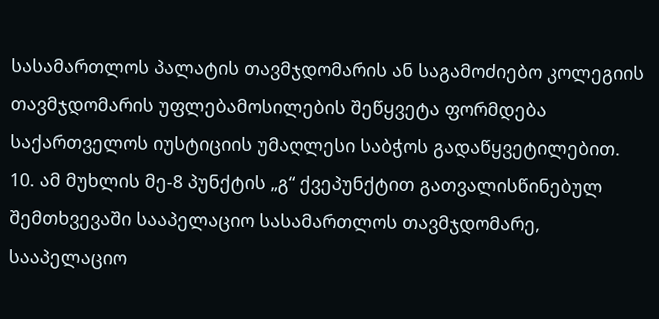სასამართლოს პალატის თავმჯდომარის ან საგამოძიებო კოლეგიის თავმჯდომარის უფლებამოსილების შეწყვეტა ფორმდება საქართველოს იუსტიციის უმაღლესი საბჭოს გადაწყვეტილებით.
10. ამ მუხლის მე-8 პუნქტის „გ“ ქვეპუნქტით გათვალისწინებულ შემთხვევაში სააპელაციო სასამართლოს თავმჯდომარე, სააპელაციო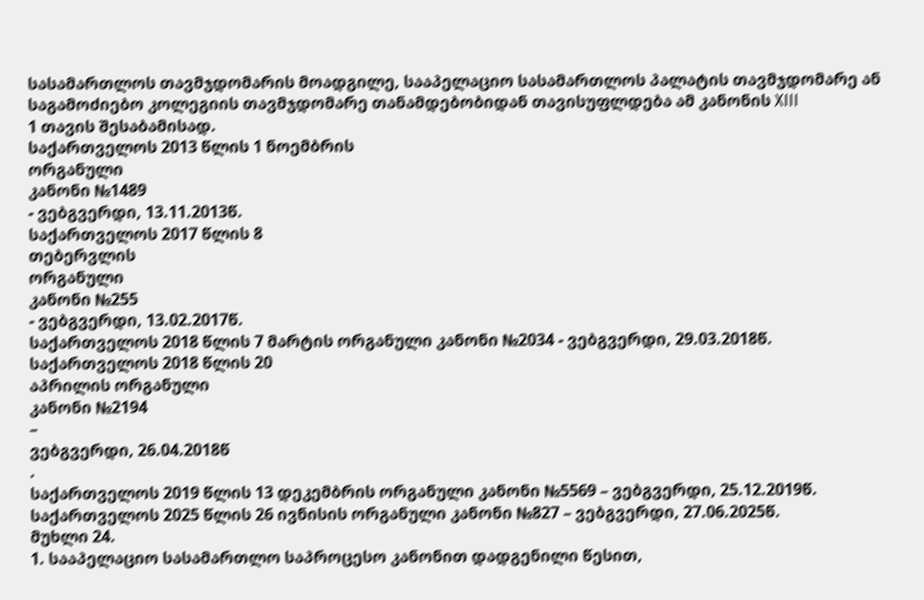სასამართლოს თავმჯდომარის მოადგილე, სააპელაციო სასამართლოს პალატის თავმჯდომარე ან საგამოძიებო კოლეგიის თავმჯდომარე თანამდებობიდან თავისუფლდება ამ კანონის XIII
1 თავის შესაბამისად.
საქართველოს 2013 წლის 1 ნოემბრის
ორგანული
კანონი №1489
- ვებგვერდი, 13.11.2013წ.
საქართველოს 2017 წლის 8
თებერვლის
ორგანული
კანონი №255
- ვებგვერდი, 13.02.2017წ.
საქართველოს 2018 წლის 7 მარტის ორგანული კანონი №2034 - ვებგვერდი, 29.03.2018წ.
საქართველოს 2018 წლის 20
აპრილის ორგანული
კანონი №2194
–
ვებგვერდი, 26.04.2018წ
.
საქართველოს 2019 წლის 13 დეკემბრის ორგანული კანონი №5569 – ვებგვერდი, 25.12.2019წ.
საქართველოს 2025 წლის 26 ივნისის ორგანული კანონი №827 – ვებგვერდი, 27.06.2025წ.
მუხლი 24.
1. სააპელაციო სასამართლო საპროცესო კანონით დადგენილი წესით,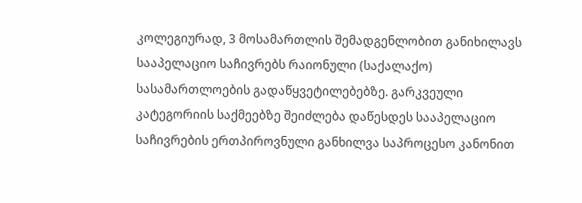კოლეგიურად, 3 მოსამართლის შემადგენლობით განიხილავს სააპელაციო საჩივრებს რაიონული (საქალაქო) სასამართლოების გადაწყვეტილებებზე. გარკვეული კატეგორიის საქმეებზე შეიძლება დაწესდეს სააპელაციო საჩივრების ერთპიროვნული განხილვა საპროცესო კანონით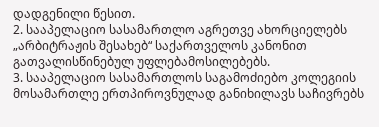დადგენილი წესით.
2. სააპელაციო სასამართლო აგრეთვე ახორციელებს „არბიტრაჟის შესახებ“ საქართველოს კანონით გათვალისწინებულ უფლებამოსილებებს.
3. სააპელაციო სასამართლოს საგამოძიებო კოლეგიის მოსამართლე ერთპიროვნულად განიხილავს საჩივრებს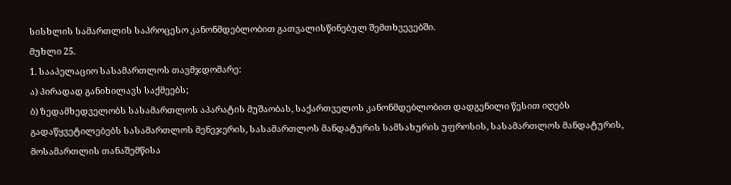სისხლის სამართლის საპროცესო კანონმდებლობით გათვალისწინებულ შემთხვევებში.
მუხლი 25.
1. სააპელაციო სასამართლოს თავმჯდომარე:
ა) პირადად განიხილავს საქმეებს;
ბ) ზედამხედველობს სასამართლოს აპარატის მუშაობას, საქართველოს კანონმდებლობით დადგენილი წესით იღებს გადაწყვეტილებებს სასამართლოს მენეჯერის, სასამართლოს მანდატურის სამსახურის უფროსის, სასამართლოს მანდატურის, მოსამართლის თანაშემწისა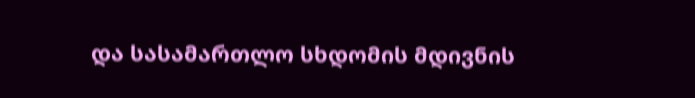და სასამართლო სხდომის მდივნის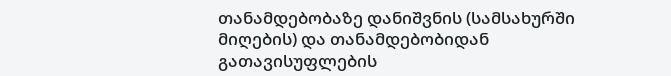თანამდებობაზე დანიშვნის (სამსახურში მიღების) და თანამდებობიდან გათავისუფლების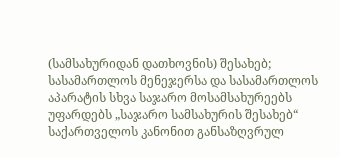(სამსახურიდან დათხოვნის) შესახებ; სასამართლოს მენეჯერსა და სასამართლოს აპარატის სხვა საჯარო მოსამსახურეებს უფარდებს „საჯარო სამსახურის შესახებ“ საქართველოს კანონით განსაზღვრულ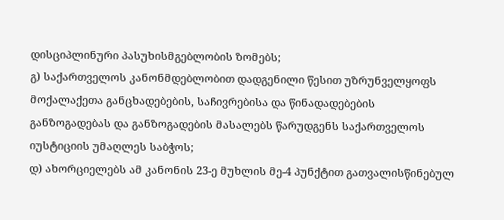დისციპლინური პასუხისმგებლობის ზომებს;
გ) საქართველოს კანონმდებლობით დადგენილი წესით უზრუნველყოფს მოქალაქეთა განცხადებების, საჩივრებისა და წინადადებების განზოგადებას და განზოგადების მასალებს წარუდგენს საქართველოს იუსტიციის უმაღლეს საბჭოს;
დ) ახორციელებს ამ კანონის 23-ე მუხლის მე-4 პუნქტით გათვალისწინებულ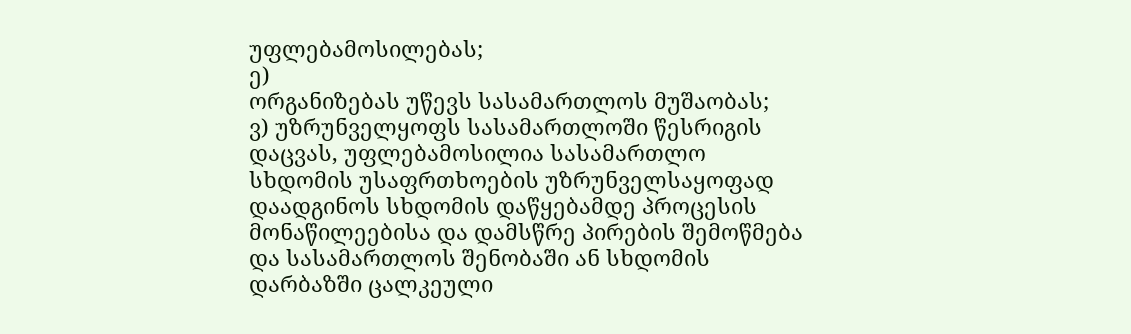უფლებამოსილებას;
ე)
ორგანიზებას უწევს სასამართლოს მუშაობას;
ვ) უზრუნველყოფს სასამართლოში წესრიგის დაცვას, უფლებამოსილია სასამართლო სხდომის უსაფრთხოების უზრუნველსაყოფად დაადგინოს სხდომის დაწყებამდე პროცესის მონაწილეებისა და დამსწრე პირების შემოწმება და სასამართლოს შენობაში ან სხდომის დარბაზში ცალკეული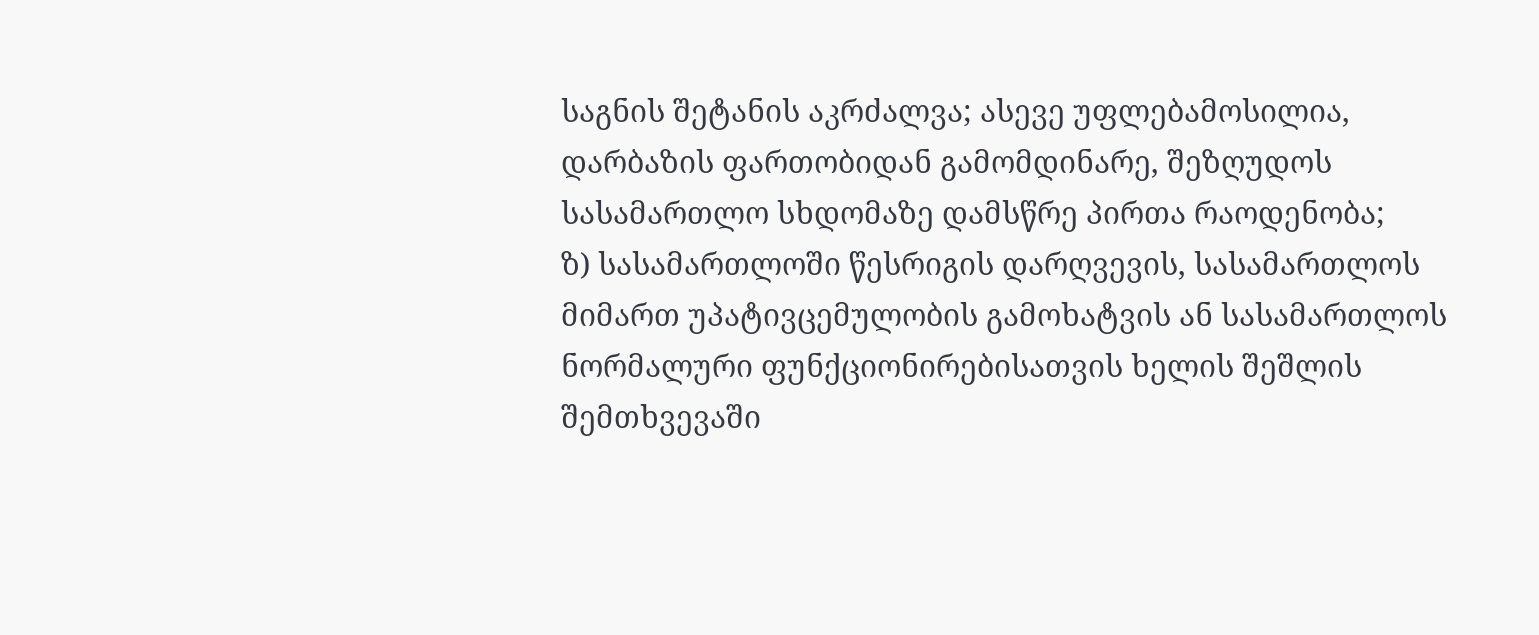საგნის შეტანის აკრძალვა; ასევე უფლებამოსილია, დარბაზის ფართობიდან გამომდინარე, შეზღუდოს სასამართლო სხდომაზე დამსწრე პირთა რაოდენობა;
ზ) სასამართლოში წესრიგის დარღვევის, სასამართლოს მიმართ უპატივცემულობის გამოხატვის ან სასამართლოს ნორმალური ფუნქციონირებისათვის ხელის შეშლის შემთხვევაში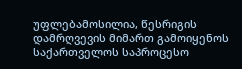უფლებამოსილია, წესრიგის დამრღვევის მიმართ გამოიყენოს საქართველოს საპროცესო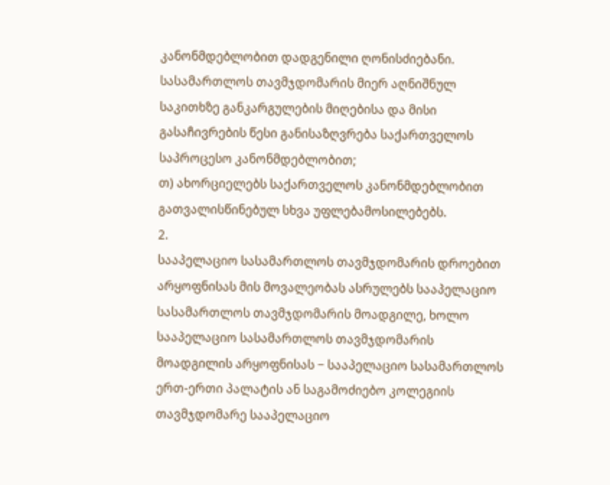კანონმდებლობით დადგენილი ღონისძიებანი. სასამართლოს თავმჯდომარის მიერ აღნიშნულ საკითხზე განკარგულების მიღებისა და მისი გასაჩივრების წესი განისაზღვრება საქართველოს საპროცესო კანონმდებლობით;
თ) ახორციელებს საქართველოს კანონმდებლობით გათვალისწინებულ სხვა უფლებამოსილებებს.
2.
სააპელაციო სასამართლოს თავმჯდომარის დროებით არყოფნისას მის მოვალეობას ასრულებს სააპელაციო სასამართლოს თავმჯდომარის მოადგილე, ხოლო სააპელაციო სასამართლოს თავმჯდომარის მოადგილის არყოფნისას − სააპელაციო სასამართლოს ერთ-ერთი პალატის ან საგამოძიებო კოლეგიის თავმჯდომარე სააპელაციო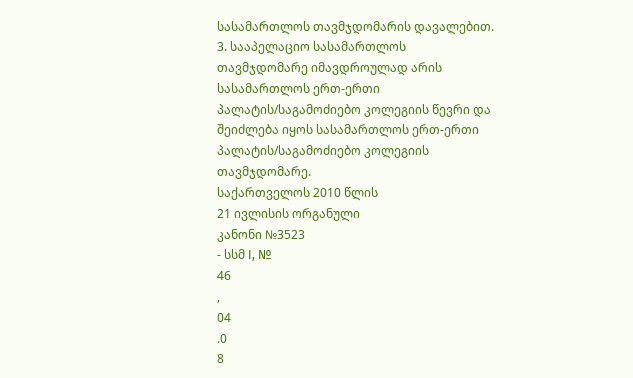სასამართლოს თავმჯდომარის დავალებით.
3. სააპელაციო სასამართლოს თავმჯდომარე იმავდროულად არის სასამართლოს ერთ-ერთი პალატის/საგამოძიებო კოლეგიის წევრი და შეიძლება იყოს სასამართლოს ერთ-ერთი პალატის/საგამოძიებო კოლეგიის თავმჯდომარე.
საქართველოს 2010 წლის
21 ივლისის ორგანული
კანონი №3523
- სსმ I, №
46
,
04
.0
8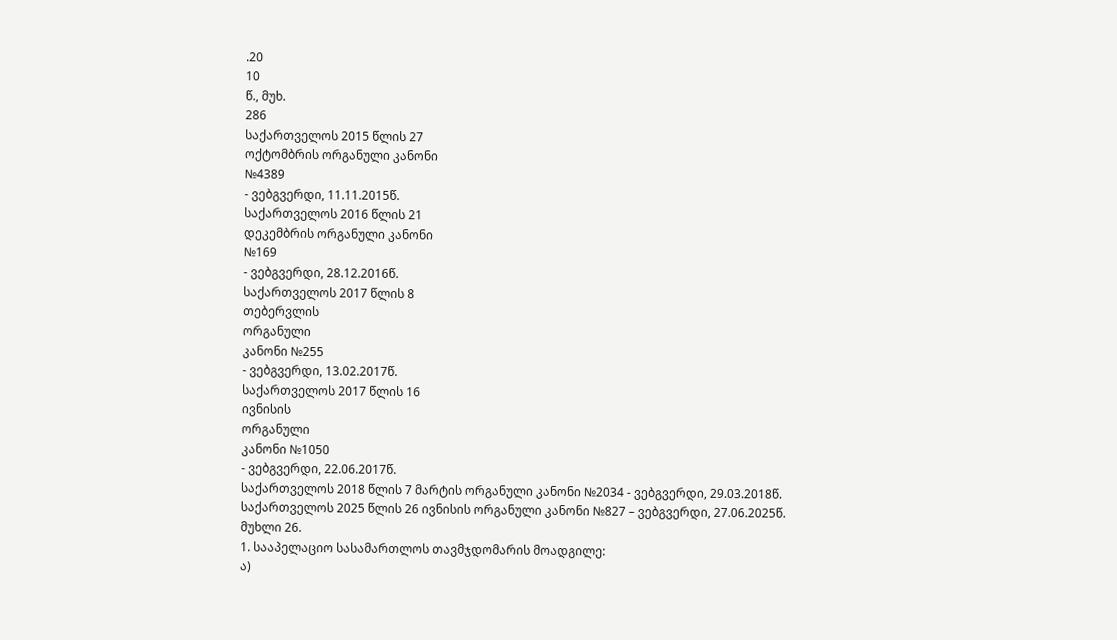.20
10
წ., მუხ.
286
საქართველოს 2015 წლის 27
ოქტომბრის ორგანული კანონი
№4389
- ვებგვერდი, 11.11.2015წ.
საქართველოს 2016 წლის 21
დეკემბრის ორგანული კანონი
№169
- ვებგვერდი, 28.12.2016წ.
საქართველოს 2017 წლის 8
თებერვლის
ორგანული
კანონი №255
- ვებგვერდი, 13.02.2017წ.
საქართველოს 2017 წლის 16
ივნისის
ორგანული
კანონი №1050
- ვებგვერდი, 22.06.2017წ.
საქართველოს 2018 წლის 7 მარტის ორგანული კანონი №2034 - ვებგვერდი, 29.03.2018წ.
საქართველოს 2025 წლის 26 ივნისის ორგანული კანონი №827 – ვებგვერდი, 27.06.2025წ.
მუხლი 26.
1. სააპელაციო სასამართლოს თავმჯდომარის მოადგილე:
ა)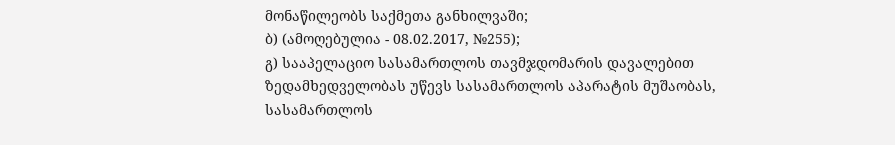მონაწილეობს საქმეთა განხილვაში;
ბ) (ამოღებულია - 08.02.2017, №255);
გ) სააპელაციო სასამართლოს თავმჯდომარის დავალებით ზედამხედველობას უწევს სასამართლოს აპარატის მუშაობას, სასამართლოს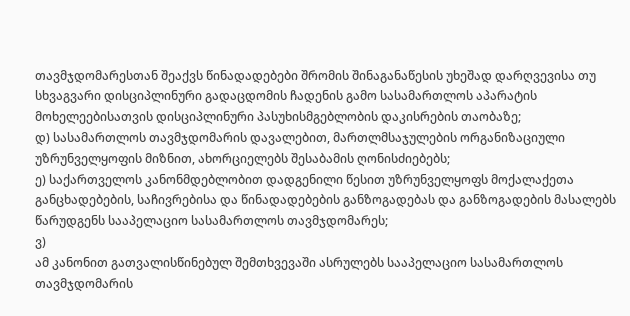თავმჯდომარესთან შეაქვს წინადადებები შრომის შინაგანაწესის უხეშად დარღვევისა თუ სხვაგვარი დისციპლინური გადაცდომის ჩადენის გამო სასამართლოს აპარატის მოხელეებისათვის დისციპლინური პასუხისმგებლობის დაკისრების თაობაზე;
დ) სასამართლოს თავმჯდომარის დავალებით, მართლმსაჯულების ორგანიზაციული უზრუნველყოფის მიზნით, ახორციელებს შესაბამის ღონისძიებებს;
ე) საქართველოს კანონმდებლობით დადგენილი წესით უზრუნველყოფს მოქალაქეთა განცხადებების, საჩივრებისა და წინადადებების განზოგადებას და განზოგადების მასალებს წარუდგენს სააპელაციო სასამართლოს თავმჯდომარეს;
ვ)
ამ კანონით გათვალისწინებულ შემთხვევაში ასრულებს სააპელაციო სასამართლოს თავმჯდომარის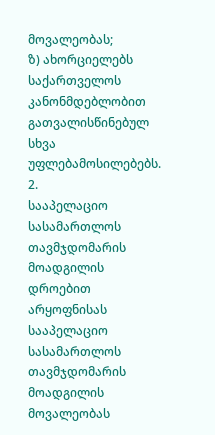მოვალეობას;
ზ) ახორციელებს საქართველოს კანონმდებლობით გათვალისწინებულ სხვა უფლებამოსილებებს.
2.
სააპელაციო სასამართლოს თავმჯდომარის მოადგილის დროებით არყოფნისას სააპელაციო სასამართლოს თავმჯდომარის მოადგილის მოვალეობას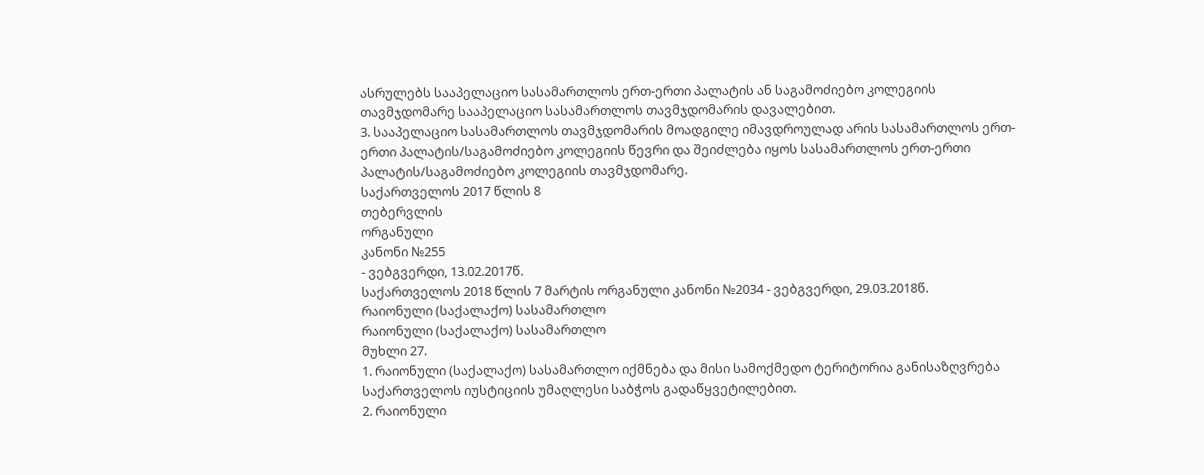ასრულებს სააპელაციო სასამართლოს ერთ-ერთი პალატის ან საგამოძიებო კოლეგიის თავმჯდომარე სააპელაციო სასამართლოს თავმჯდომარის დავალებით.
3. სააპელაციო სასამართლოს თავმჯდომარის მოადგილე იმავდროულად არის სასამართლოს ერთ-ერთი პალატის/საგამოძიებო კოლეგიის წევრი და შეიძლება იყოს სასამართლოს ერთ-ერთი პალატის/საგამოძიებო კოლეგიის თავმჯდომარე.
საქართველოს 2017 წლის 8
თებერვლის
ორგანული
კანონი №255
- ვებგვერდი, 13.02.2017წ.
საქართველოს 2018 წლის 7 მარტის ორგანული კანონი №2034 - ვებგვერდი, 29.03.2018წ.
რაიონული (საქალაქო) სასამართლო
რაიონული (საქალაქო) სასამართლო
მუხლი 27.
1. რაიონული (საქალაქო) სასამართლო იქმნება და მისი სამოქმედო ტერიტორია განისაზღვრება საქართველოს იუსტიციის უმაღლესი საბჭოს გადაწყვეტილებით.
2. რაიონული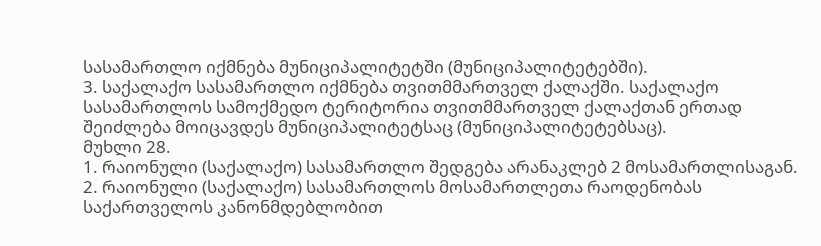სასამართლო იქმნება მუნიციპალიტეტში (მუნიციპალიტეტებში).
3. საქალაქო სასამართლო იქმნება თვითმმართველ ქალაქში. საქალაქო სასამართლოს სამოქმედო ტერიტორია თვითმმართველ ქალაქთან ერთად შეიძლება მოიცავდეს მუნიციპალიტეტსაც (მუნიციპალიტეტებსაც).
მუხლი 28.
1. რაიონული (საქალაქო) სასამართლო შედგება არანაკლებ 2 მოსამართლისაგან.
2. რაიონული (საქალაქო) სასამართლოს მოსამართლეთა რაოდენობას საქართველოს კანონმდებლობით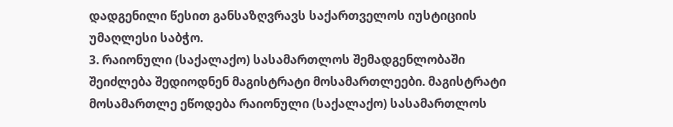დადგენილი წესით განსაზღვრავს საქართველოს იუსტიციის უმაღლესი საბჭო.
3. რაიონული (საქალაქო) სასამართლოს შემადგენლობაში შეიძლება შედიოდნენ მაგისტრატი მოსამართლეები. მაგისტრატი მოსამართლე ეწოდება რაიონული (საქალაქო) სასამართლოს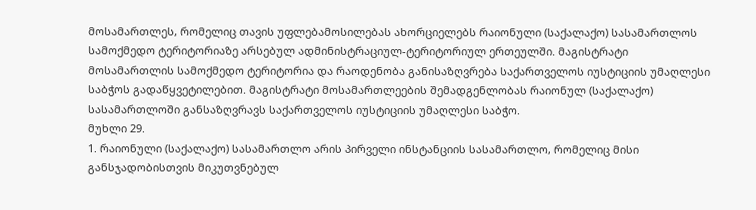მოსამართლეს, რომელიც თავის უფლებამოსილებას ახორციელებს რაიონული (საქალაქო) სასამართლოს სამოქმედო ტერიტორიაზე არსებულ ადმინისტრაციულ-ტერიტორიულ ერთეულში. მაგისტრატი მოსამართლის სამოქმედო ტერიტორია და რაოდენობა განისაზღვრება საქართველოს იუსტიციის უმაღლესი საბჭოს გადაწყვეტილებით. მაგისტრატი მოსამართლეების შემადგენლობას რაიონულ (საქალაქო) სასამართლოში განსაზღვრავს საქართველოს იუსტიციის უმაღლესი საბჭო.
მუხლი 29.
1. რაიონული (საქალაქო) სასამართლო არის პირველი ინსტანციის სასამართლო, რომელიც მისი განსჯადობისთვის მიკუთვნებულ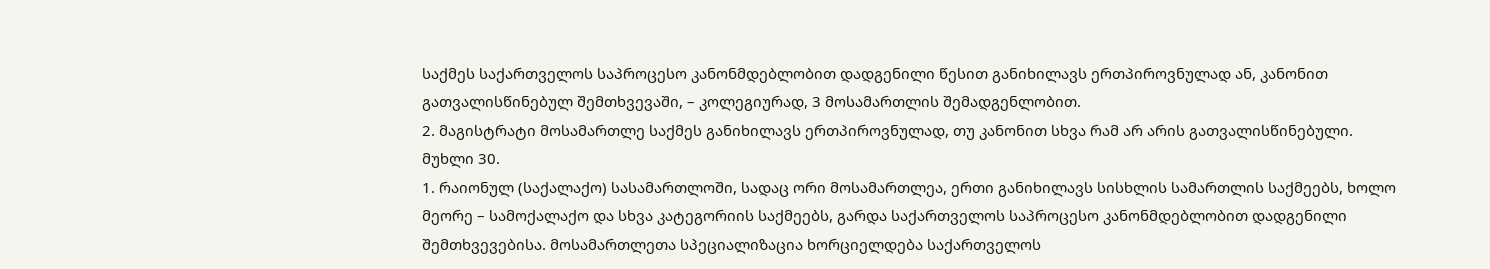საქმეს საქართველოს საპროცესო კანონმდებლობით დადგენილი წესით განიხილავს ერთპიროვნულად ან, კანონით გათვალისწინებულ შემთხვევაში, – კოლეგიურად, 3 მოსამართლის შემადგენლობით.
2. მაგისტრატი მოსამართლე საქმეს განიხილავს ერთპიროვნულად, თუ კანონით სხვა რამ არ არის გათვალისწინებული.
მუხლი 30.
1. რაიონულ (საქალაქო) სასამართლოში, სადაც ორი მოსამართლეა, ერთი განიხილავს სისხლის სამართლის საქმეებს, ხოლო მეორე – სამოქალაქო და სხვა კატეგორიის საქმეებს, გარდა საქართველოს საპროცესო კანონმდებლობით დადგენილი შემთხვევებისა. მოსამართლეთა სპეციალიზაცია ხორციელდება საქართველოს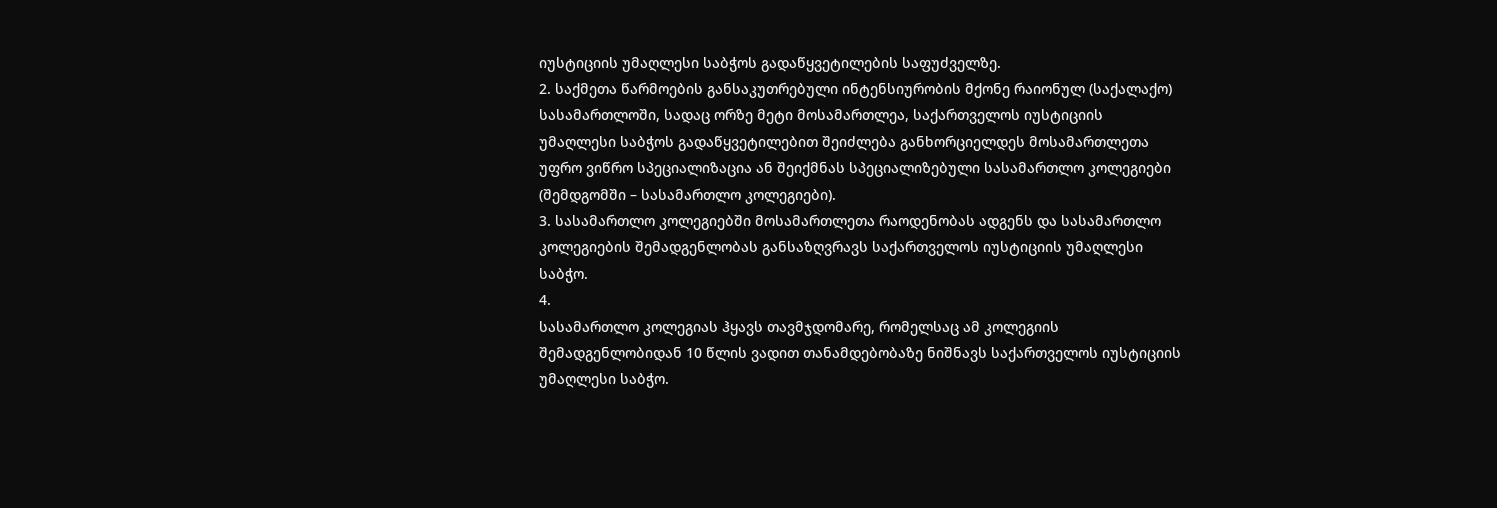იუსტიციის უმაღლესი საბჭოს გადაწყვეტილების საფუძველზე.
2. საქმეთა წარმოების განსაკუთრებული ინტენსიურობის მქონე რაიონულ (საქალაქო) სასამართლოში, სადაც ორზე მეტი მოსამართლეა, საქართველოს იუსტიციის უმაღლესი საბჭოს გადაწყვეტილებით შეიძლება განხორციელდეს მოსამართლეთა უფრო ვიწრო სპეციალიზაცია ან შეიქმნას სპეციალიზებული სასამართლო კოლეგიები (შემდგომში – სასამართლო კოლეგიები).
3. სასამართლო კოლეგიებში მოსამართლეთა რაოდენობას ადგენს და სასამართლო კოლეგიების შემადგენლობას განსაზღვრავს საქართველოს იუსტიციის უმაღლესი საბჭო.
4.
სასამართლო კოლეგიას ჰყავს თავმჯდომარე, რომელსაც ამ კოლეგიის შემადგენლობიდან 10 წლის ვადით თანამდებობაზე ნიშნავს საქართველოს იუსტიციის უმაღლესი საბჭო.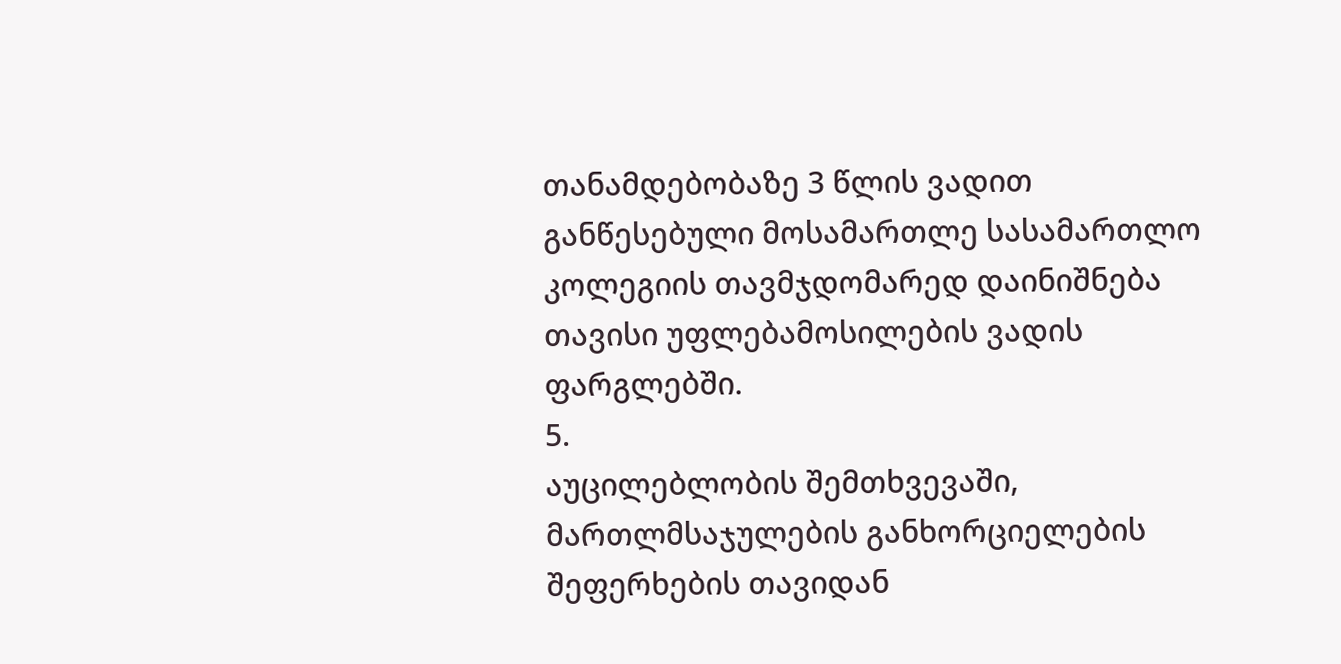თანამდებობაზე 3 წლის ვადით განწესებული მოსამართლე სასამართლო კოლეგიის თავმჯდომარედ დაინიშნება თავისი უფლებამოსილების ვადის ფარგლებში.
5.
აუცილებლობის შემთხვევაში, მართლმსაჯულების განხორციელების შეფერხების თავიდან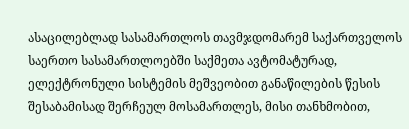ასაცილებლად სასამართლოს თავმჯდომარემ საქართველოს საერთო სასამართლოებში საქმეთა ავტომატურად, ელექტრონული სისტემის მეშვეობით განაწილების წესის შესაბამისად შერჩეულ მოსამართლეს, მისი თანხმობით,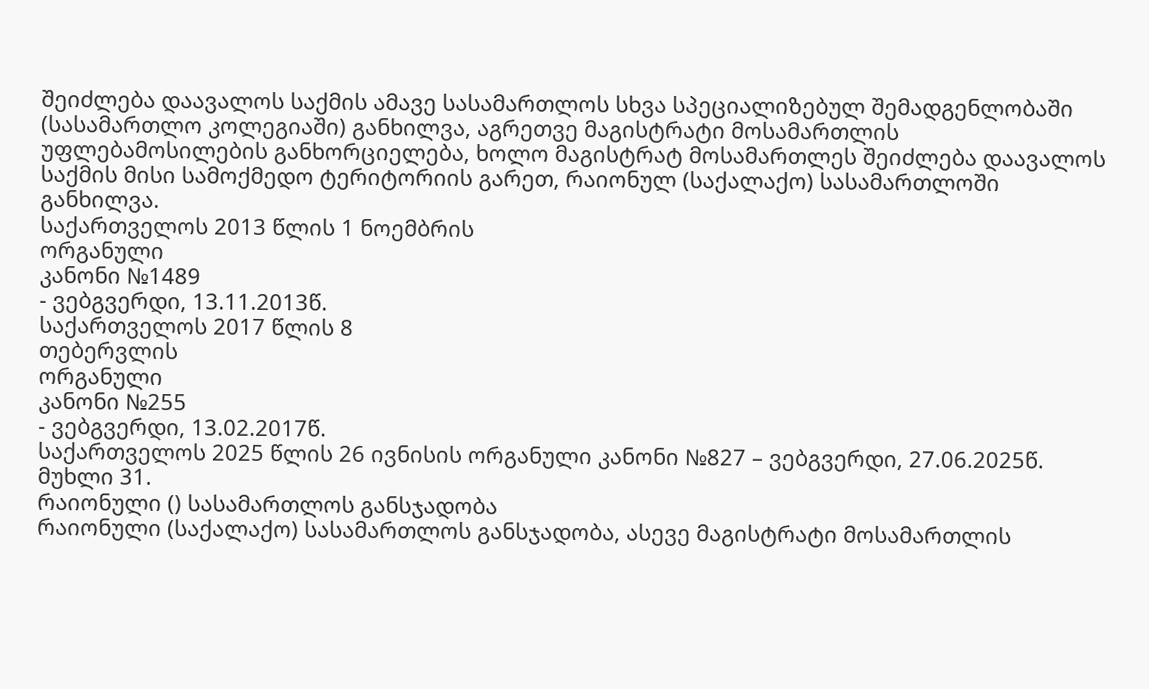შეიძლება დაავალოს საქმის ამავე სასამართლოს სხვა სპეციალიზებულ შემადგენლობაში (სასამართლო კოლეგიაში) განხილვა, აგრეთვე მაგისტრატი მოსამართლის უფლებამოსილების განხორციელება, ხოლო მაგისტრატ მოსამართლეს შეიძლება დაავალოს საქმის მისი სამოქმედო ტერიტორიის გარეთ, რაიონულ (საქალაქო) სასამართლოში განხილვა.
საქართველოს 2013 წლის 1 ნოემბრის
ორგანული
კანონი №1489
- ვებგვერდი, 13.11.2013წ.
საქართველოს 2017 წლის 8
თებერვლის
ორგანული
კანონი №255
- ვებგვერდი, 13.02.2017წ.
საქართველოს 2025 წლის 26 ივნისის ორგანული კანონი №827 – ვებგვერდი, 27.06.2025წ.
მუხლი 31.
რაიონული () სასამართლოს განსჯადობა
რაიონული (საქალაქო) სასამართლოს განსჯადობა, ასევე მაგისტრატი მოსამართლის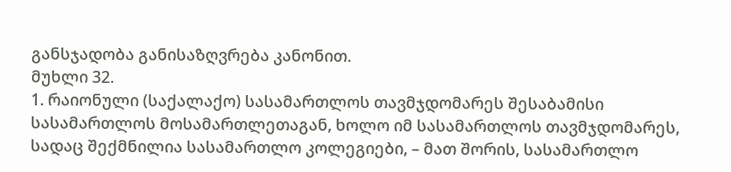განსჯადობა განისაზღვრება კანონით.
მუხლი 32.
1. რაიონული (საქალაქო) სასამართლოს თავმჯდომარეს შესაბამისი სასამართლოს მოსამართლეთაგან, ხოლო იმ სასამართლოს თავმჯდომარეს, სადაც შექმნილია სასამართლო კოლეგიები, – მათ შორის, სასამართლო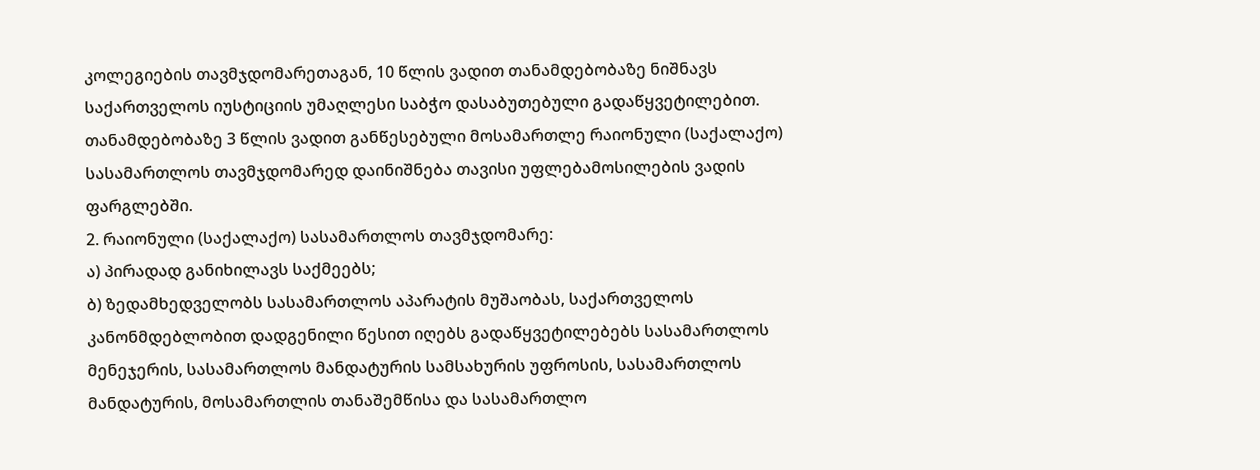კოლეგიების თავმჯდომარეთაგან, 10 წლის ვადით თანამდებობაზე ნიშნავს საქართველოს იუსტიციის უმაღლესი საბჭო დასაბუთებული გადაწყვეტილებით. თანამდებობაზე 3 წლის ვადით განწესებული მოსამართლე რაიონული (საქალაქო) სასამართლოს თავმჯდომარედ დაინიშნება თავისი უფლებამოსილების ვადის ფარგლებში.
2. რაიონული (საქალაქო) სასამართლოს თავმჯდომარე:
ა) პირადად განიხილავს საქმეებს;
ბ) ზედამხედველობს სასამართლოს აპარატის მუშაობას, საქართველოს კანონმდებლობით დადგენილი წესით იღებს გადაწყვეტილებებს სასამართლოს მენეჯერის, სასამართლოს მანდატურის სამსახურის უფროსის, სასამართლოს მანდატურის, მოსამართლის თანაშემწისა და სასამართლო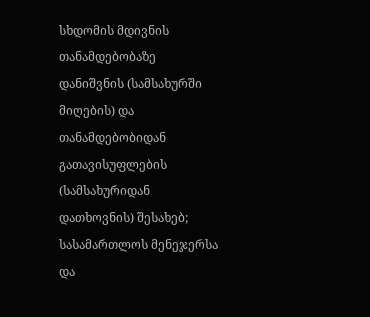სხდომის მდივნის თანამდებობაზე დანიშვნის (სამსახურში მიღების) და თანამდებობიდან გათავისუფლების (სამსახურიდან დათხოვნის) შესახებ; სასამართლოს მენეჯერსა და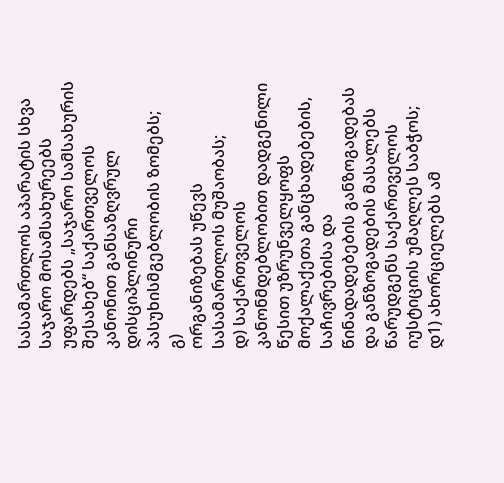სასამართლოს აპარატის სხვა საჯარო მოსამსახურეებს უფარდებს „საჯარო სამსახურის შესახებ“ საქართველოს კანონით განსაზღვრულ დისციპლინური პასუხისმგებლობის ზომებს;
გ)
ორგანიზებას უწევს სასამართლოს მუშაობას;
დ) საქართველოს კანონმდებლობით დადგენილი წესით უზრუნველყოფს მოქალაქეთა განცხადებების, საჩივრებისა და წინადადებების განზოგადებას და განზოგადების მასალებს წარუდგენს საქართველოს იუსტიციის უმაღლეს საბჭოს;
დ1) ახორციელებს ამ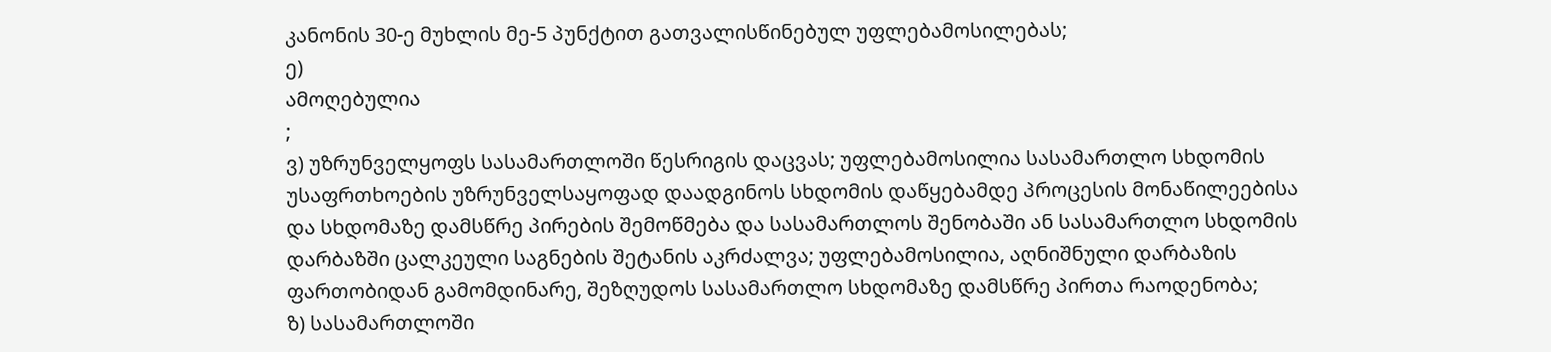კანონის 30-ე მუხლის მე-5 პუნქტით გათვალისწინებულ უფლებამოსილებას;
ე)
ამოღებულია
;
ვ) უზრუნველყოფს სასამართლოში წესრიგის დაცვას; უფლებამოსილია სასამართლო სხდომის უსაფრთხოების უზრუნველსაყოფად დაადგინოს სხდომის დაწყებამდე პროცესის მონაწილეებისა და სხდომაზე დამსწრე პირების შემოწმება და სასამართლოს შენობაში ან სასამართლო სხდომის დარბაზში ცალკეული საგნების შეტანის აკრძალვა; უფლებამოსილია, აღნიშნული დარბაზის ფართობიდან გამომდინარე, შეზღუდოს სასამართლო სხდომაზე დამსწრე პირთა რაოდენობა;
ზ) სასამართლოში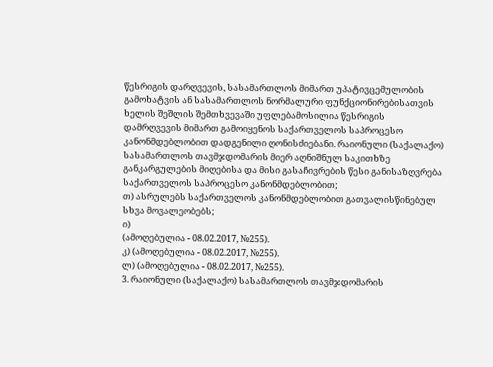წესრიგის დარღვევის, სასამართლოს მიმართ უპატივცემულობის გამოხატვის ან სასამართლოს ნორმალური ფუნქციონირებისათვის ხელის შეშლის შემთხვევაში უფლებამოსილია წესრიგის დამრღვევის მიმართ გამოიყენოს საქართველოს საპროცესო კანონმდებლობით დადგენილი ღონისძიებანი. რაიონული (საქალაქო) სასამართლოს თავმჯდომარის მიერ აღნიშნულ საკითხზე განკარგულების მიღებისა და მისი გასაჩივრების წესი განისაზღვრება საქართველოს საპროცესო კანონმდებლობით;
თ) ასრულებს საქართველოს კანონმდებლობით გათვალისწინებულ სხვა მოვალეობებს;
ი)
(ამოღებულია - 08.02.2017, №255).
კ) (ამოღებულია - 08.02.2017, №255).
ლ) (ამოღებულია - 08.02.2017, №255).
3. რაიონული (საქალაქო) სასამართლოს თავმჯდომარის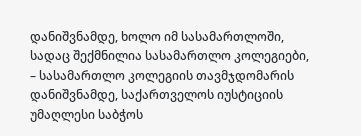დანიშვნამდე, ხოლო იმ სასამართლოში, სადაც შექმნილია სასამართლო კოლეგიები, – სასამართლო კოლეგიის თავმჯდომარის დანიშვნამდე, საქართველოს იუსტიციის უმაღლესი საბჭოს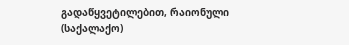გადაწყვეტილებით, რაიონული (საქალაქო)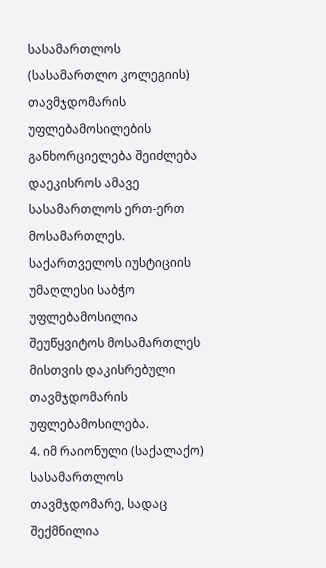სასამართლოს (სასამართლო კოლეგიის) თავმჯდომარის უფლებამოსილების განხორციელება შეიძლება დაეკისროს ამავე სასამართლოს ერთ-ერთ მოსამართლეს. საქართველოს იუსტიციის უმაღლესი საბჭო უფლებამოსილია შეუწყვიტოს მოსამართლეს მისთვის დაკისრებული თავმჯდომარის უფლებამოსილება.
4. იმ რაიონული (საქალაქო) სასამართლოს თავმჯდომარე, სადაც შექმნილია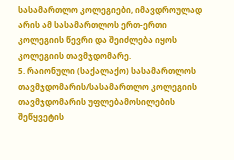სასამართლო კოლეგიები, იმავდროულად არის ამ სასამართლოს ერთ-ერთი კოლეგიის წევრი და შეიძლება იყოს კოლეგიის თავმჯდომარე.
5. რაიონული (საქალაქო) სასამართლოს თავმჯდომარის/სასამართლო კოლეგიის თავმჯდომარის უფლებამოსილების შეწყვეტის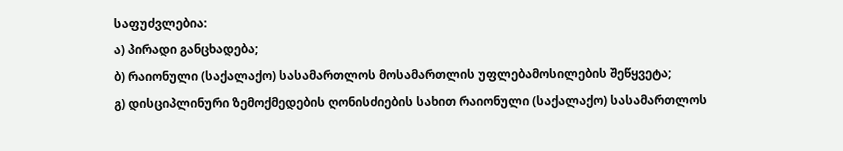საფუძვლებია:
ა) პირადი განცხადება;
ბ) რაიონული (საქალაქო) სასამართლოს მოსამართლის უფლებამოსილების შეწყვეტა;
გ) დისციპლინური ზემოქმედების ღონისძიების სახით რაიონული (საქალაქო) სასამართლოს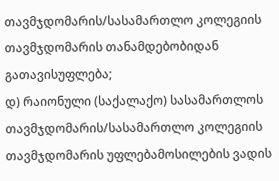თავმჯდომარის/სასამართლო კოლეგიის თავმჯდომარის თანამდებობიდან გათავისუფლება;
დ) რაიონული (საქალაქო) სასამართლოს თავმჯდომარის/სასამართლო კოლეგიის თავმჯდომარის უფლებამოსილების ვადის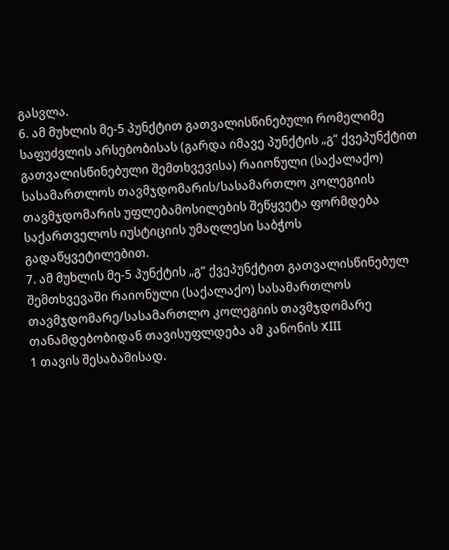გასვლა.
6. ამ მუხლის მე-5 პუნქტით გათვალისწინებული რომელიმე საფუძვლის არსებობისას (გარდა იმავე პუნქტის „გ“ ქვეპუნქტით გათვალისწინებული შემთხვევისა) რაიონული (საქალაქო) სასამართლოს თავმჯდომარის/სასამართლო კოლეგიის თავმჯდომარის უფლებამოსილების შეწყვეტა ფორმდება საქართველოს იუსტიციის უმაღლესი საბჭოს გადაწყვეტილებით.
7. ამ მუხლის მე-5 პუნქტის „გ“ ქვეპუნქტით გათვალისწინებულ შემთხვევაში რაიონული (საქალაქო) სასამართლოს თავმჯდომარე/სასამართლო კოლეგიის თავმჯდომარე თანამდებობიდან თავისუფლდება ამ კანონის XIII
1 თავის შესაბამისად.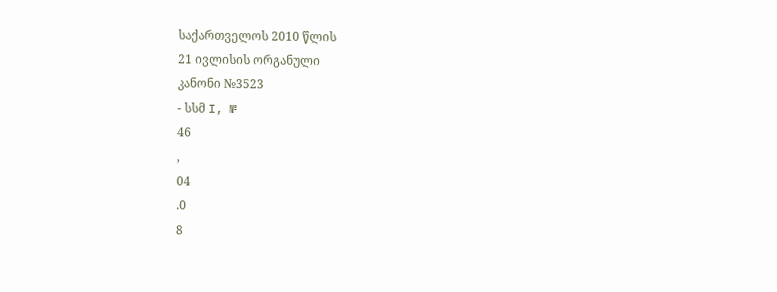საქართველოს 2010 წლის
21 ივლისის ორგანული
კანონი №3523
- სსმ I, №
46
,
04
.0
8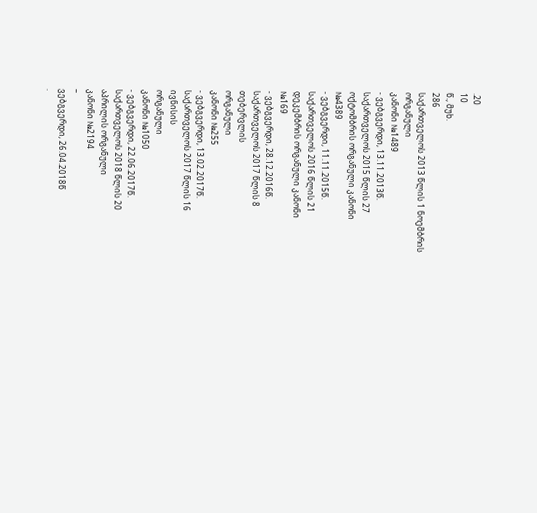.20
10
წ., მუხ.
286
საქართველოს 2013 წლის 1 ნოემბრის
ორგანული
კანონი №1489
- ვებგვერდი, 13.11.2013წ.
საქართველოს 2015 წლის 27
ოქტომბრის ორგანული კანონი
№4389
- ვებგვერდი, 11.11.2015წ.
საქართველოს 2016 წლის 21
დეკემბრის ორგანული კანონი
№169
- ვებგვერდი, 28.12.2016წ.
საქართველოს 2017 წლის 8
თებერვლის
ორგანული
კანონი №255
- ვებგვერდი, 13.02.2017წ.
საქართველოს 2017 წლის 16
ივნისის
ორგანული
კანონი №1050
- ვებგვერდი, 22.06.2017წ.
საქართველოს 2018 წლის 20
აპრილის ორგანული
კანონი №2194
–
ვებგვერდი, 26.04.2018წ
.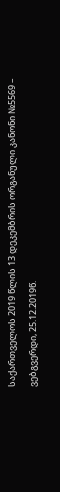საქართველოს 2019 წლის 13 დეკემბრის ორგანული კანონი №5569 – ვებგვერდი, 25.12.2019წ.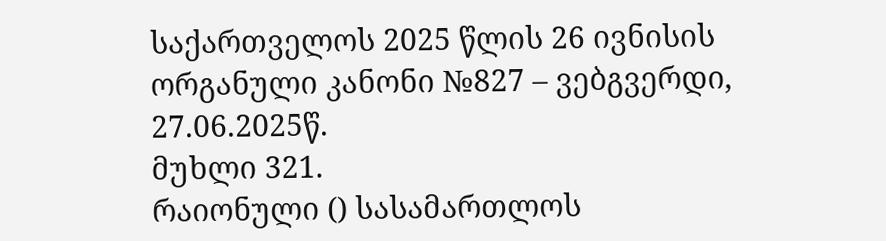საქართველოს 2025 წლის 26 ივნისის ორგანული კანონი №827 – ვებგვერდი, 27.06.2025წ.
მუხლი 321.
რაიონული () სასამართლოს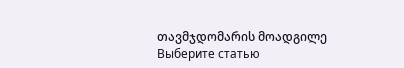თავმჯდომარის მოადგილე
Выберите статью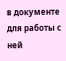в документе для работы с ней